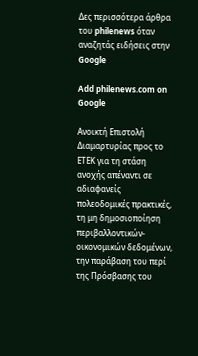Δες περισσότερα άρθρα του philenews όταν αναζητάς ειδήσεις στην Google

Add philenews.com on Google

Ανοικτή Επιστολή Διαμαρτυρίας προς το ΕΤΕΚ για τη στάση ανοχής απέναντι σε αδιαφανείς πολεοδομικές πρακτικές, τη μη δημοσιοποίηση περιβαλλοντικών-οικονομικών δεδομένων, την παράβαση του περί της Πρόσβασης του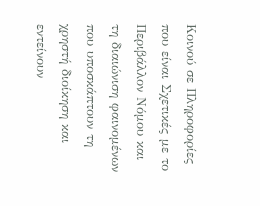Κοινού σε Πληροφορίες που είναι Σχετικές με το Περιβάλλον Νόμου και τη διαιώνιση φαινομένων που υποσκάπτουν τη χρηστή διοίκηση και εντείνουν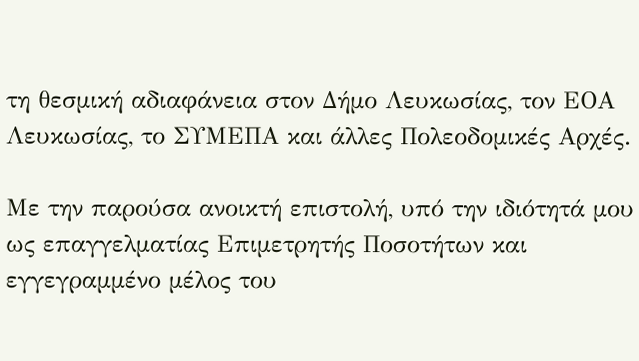τη θεσμική αδιαφάνεια στον Δήμο Λευκωσίας, τον ΕΟΑ Λευκωσίας, το ΣΥΜΕΠΑ και άλλες Πολεοδομικές Αρχές.

Με την παρούσα ανοικτή επιστολή, υπό την ιδιότητά μου ως επαγγελματίας Επιμετρητής Ποσοτήτων και εγγεγραμμένο μέλος του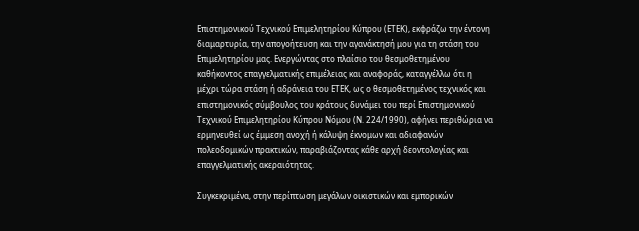Επιστημονικού Τεχνικού Επιμελητηρίου Κύπρου (ΕΤΕΚ), εκφράζω την έντονη διαμαρτυρία, την απογοήτευση και την αγανάκτησή μου για τη στάση του Επιμελητηρίου μας. Ενεργώντας στο πλαίσιο του θεσμοθετημένου καθήκοντος επαγγελματικής επιμέλειας και αναφοράς, καταγγέλλω ότι η μέχρι τώρα στάση ή αδράνεια του ΕΤΕΚ, ως ο θεσμοθετημένος τεχνικός και επιστημονικός σύμβουλος του κράτους δυνάμει του περί Επιστημονικού Τεχνικού Επιμελητηρίου Κύπρου Νόμου (Ν. 224/1990), αφήνει περιθώρια να ερμηνευθεί ως έμμεση ανοχή ή κάλυψη έκνομων και αδιαφανών πολεοδομικών πρακτικών, παραβιάζοντας κάθε αρχή δεοντολογίας και επαγγελματικής ακεραιότητας.

Συγκεκριμένα, στην περίπτωση μεγάλων οικιστικών και εμπορικών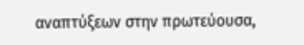αναπτύξεων στην πρωτεύουσα,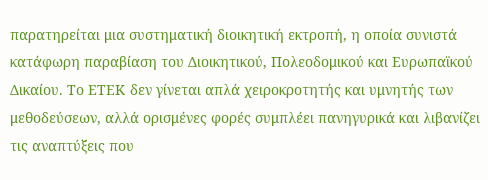παρατηρείται μια συστηματική διοικητική εκτροπή, η οποία συνιστά κατάφωρη παραβίαση του Διοικητικού, Πολεοδομικού και Ευρωπαϊκού Δικαίου. Το ΕΤΕΚ δεν γίνεται απλά χειροκροτητής και υμνητής των μεθοδεύσεων, αλλά ορισμένες φορές συμπλέει πανηγυρικά και λιβανίζει τις αναπτύξεις που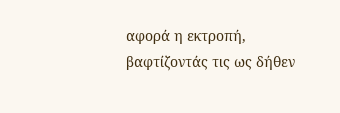αφορά η εκτροπή, βαφτίζοντάς τις ως δήθεν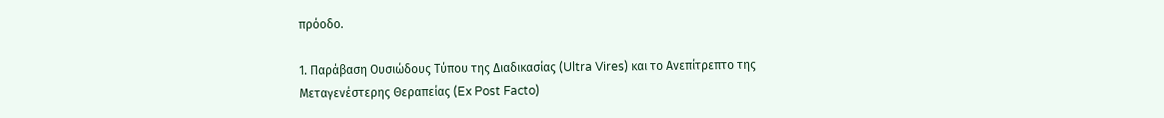πρόοδο.

1. Παράβαση Ουσιώδους Τύπου της Διαδικασίας (Ultra Vires) και το Ανεπίτρεπτο της Μεταγενέστερης Θεραπείας (Ex Post Facto)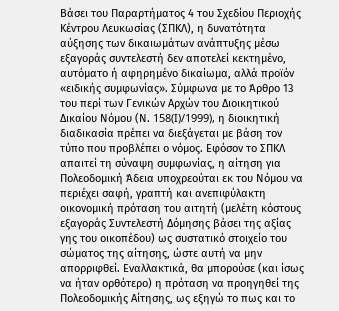Βάσει του Παραρτήματος 4 του Σχεδίου Περιοχής Κέντρου Λευκωσίας (ΣΠΚΛ), η δυνατότητα αύξησης των δικαιωμάτων ανάπτυξης μέσω εξαγοράς συντελεστή δεν αποτελεί κεκτημένο, αυτόματο ή αφηρημένο δικαίωμα, αλλά προϊόν «ειδικής συμφωνίας». Σύμφωνα με το Άρθρο 13 του περί των Γενικών Αρχών του Διοικητικού Δικαίου Νόμου (Ν. 158(I)/1999), η διοικητική διαδικασία πρέπει να διεξάγεται με βάση τον τύπο που προβλέπει ο νόμος. Εφόσον το ΣΠΚΛ απαιτεί τη σύναψη συμφωνίας, η αίτηση για Πολεοδομική Άδεια υποχρεούται εκ του Νόμου να περιέχει σαφή, γραπτή και ανεπιφύλακτη οικονομική πρόταση του αιτητή (μελέτη κόστους εξαγοράς Συντελεστή Δόμησης βάσει της αξίας γης του οικοπέδου) ως συστατικό στοιχείο του σώματος της αίτησης, ώστε αυτή να μην απορριφθεί. Εναλλακτικά, θα μπορούσε (και ίσως να ήταν ορθότερο) η πρόταση να προηγηθεί της Πολεοδομικής Αίτησης, ως εξηγώ το πως και το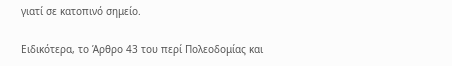γιατί σε κατοπινό σημείο.

Ειδικότερα, το Άρθρο 43 του περί Πολεοδομίας και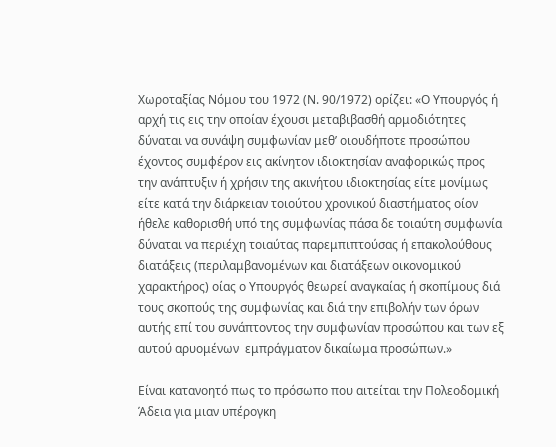Χωροταξίας Νόμου του 1972 (Ν. 90/1972) ορίζει: «Ο Υπουργός ή αρχή τις εις την οποίαν έχουσι μεταβιβασθή αρμοδιότητες δύναται να συνάψη συμφωνίαν μεθ’ οιουδήποτε προσώπου έχοντος συμφέρον εις ακίνητον ιδιοκτησίαν αναφορικώς προς την ανάπτυξιν ή χρήσιν της ακινήτου ιδιοκτησίας είτε μονίμως είτε κατά την διάρκειαν τοιούτου χρονικού διαστήματος οίον ήθελε καθορισθή υπό της συμφωνίας πάσα δε τοιαύτη συμφωνία δύναται να περιέχη τοιαύτας παρεμπιπτούσας ή επακολούθους διατάξεις (περιλαμβανομένων και διατάξεων οικονομικού χαρακτήρος) οίας ο Υπουργός θεωρεί αναγκαίας ή σκοπίμους διά τους σκοπούς της συμφωνίας και διά την επιβολήν των όρων αυτής επί του συνάπτοντος την συμφωνίαν προσώπου και των εξ αυτού αρυομένων  εμπράγματον δικαίωμα προσώπων.»

Είναι κατανοητό πως το πρόσωπο που αιτείται την Πολεοδομική Άδεια για μιαν υπέρογκη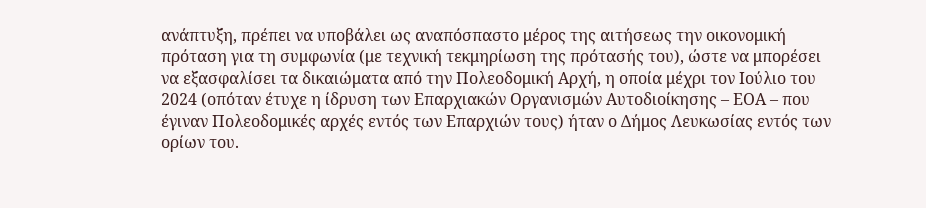ανάπτυξη, πρέπει να υποβάλει ως αναπόσπαστο μέρος της αιτήσεως την οικονομική πρόταση για τη συμφωνία (με τεχνική τεκμηρίωση της πρότασής του), ώστε να μπορέσει να εξασφαλίσει τα δικαιώματα από την Πολεοδομική Αρχή, η οποία μέχρι τον Ιούλιο του 2024 (οπόταν έτυχε η ίδρυση των Επαρχιακών Οργανισμών Αυτοδιοίκησης – ΕΟΑ – που έγιναν Πολεοδομικές αρχές εντός των Επαρχιών τους) ήταν ο Δήμος Λευκωσίας εντός των ορίων του.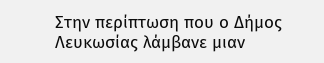Στην περίπτωση που ο Δήμος Λευκωσίας λάμβανε μιαν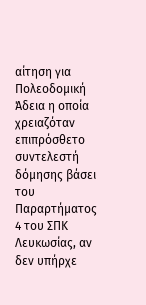αίτηση για Πολεοδομική Άδεια η οποία χρειαζόταν επιπρόσθετο συντελεστή δόμησης βάσει του Παραρτήματος 4 του ΣΠΚ Λευκωσίας, αν δεν υπήρχε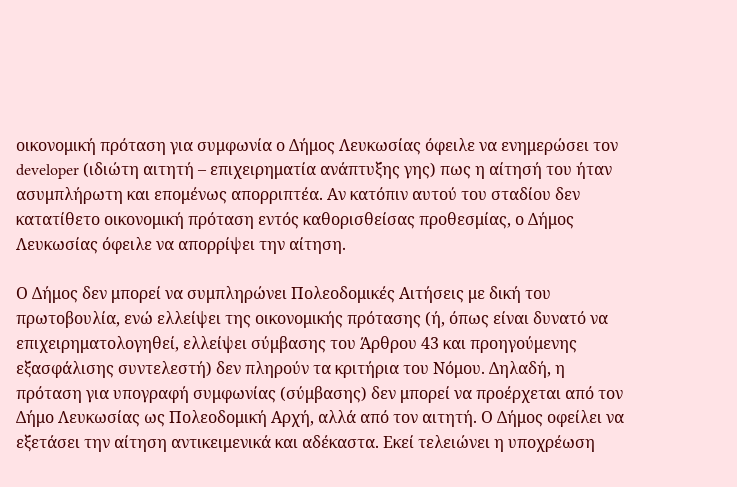οικονομική πρόταση για συμφωνία ο Δήμος Λευκωσίας όφειλε να ενημερώσει τον developer (ιδιώτη αιτητή – επιχειρηματία ανάπτυξης γης) πως η αίτησή του ήταν ασυμπλήρωτη και επομένως απορριπτέα. Αν κατόπιν αυτού του σταδίου δεν κατατίθετο οικονομική πρόταση εντός καθορισθείσας προθεσμίας, ο Δήμος Λευκωσίας όφειλε να απορρίψει την αίτηση.

Ο Δήμος δεν μπορεί να συμπληρώνει Πολεοδομικές Αιτήσεις με δική του πρωτοβουλία, ενώ ελλείψει της οικονομικής πρότασης (ή, όπως είναι δυνατό να επιχειρηματολογηθεί, ελλείψει σύμβασης του Άρθρου 43 και προηγούμενης εξασφάλισης συντελεστή) δεν πληρούν τα κριτήρια του Νόμου. Δηλαδή, η πρόταση για υπογραφή συμφωνίας (σύμβασης) δεν μπορεί να προέρχεται από τον Δήμο Λευκωσίας ως Πολεοδομική Αρχή, αλλά από τον αιτητή. Ο Δήμος οφείλει να εξετάσει την αίτηση αντικειμενικά και αδέκαστα. Εκεί τελειώνει η υποχρέωση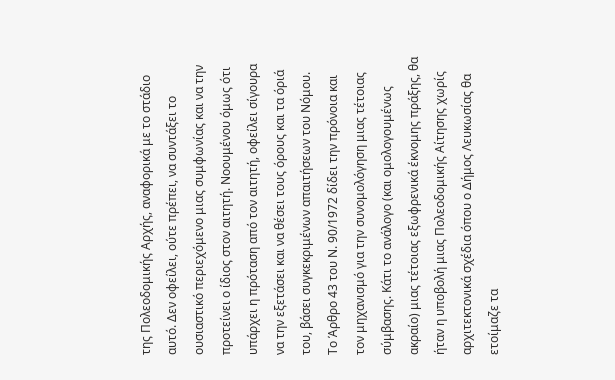της Πολεοδομικής Αρχής, αναφορικά με το στάδιο αυτό. Δεν οφείλει, ούτε πρέπει, να συντάξει το ουσιαστικό περιεχόμενο μιας συμφωνίας και να την προτείνει ο ίδιος στον αιτητή. Νοουμένου όμως ότι υπάρχει η πρόταση από τον αιτητή, οφείλει σίγουρα να την εξετάσει και να θέσει τους όρους και τα όριά του, βάσει συγκεκριμένων απαιτήσεων του Νόμου. Το Άρθρο 43 του Ν. 90/1972 δίδει την πρόνοια και τον μηχανισμό για την συνομολόγηση μιας τέτοιας σύμβασης. Κάτι το ανάλογο (και ομολογουμένως ακραίο) μιας τέτοιας εξωφρενικά έκνομης πράξης, θα ήταν η υποβολή μιας Πολεοδομικής Αίτησης χωρίς αρχιτεκτονικά σχέδια όπου ο Δήμος Λευκωσίας θα ετοίμαζε τα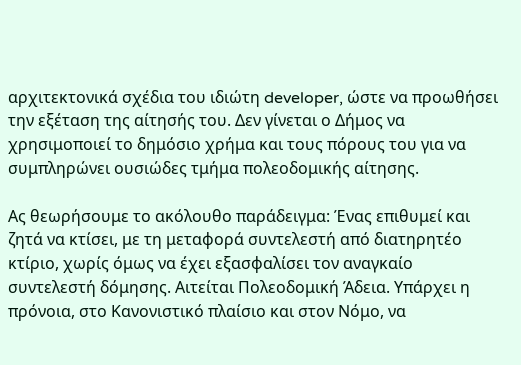αρχιτεκτονικά σχέδια του ιδιώτη developer, ώστε να προωθήσει την εξέταση της αίτησής του. Δεν γίνεται ο Δήμος να χρησιμοποιεί το δημόσιο χρήμα και τους πόρους του για να συμπληρώνει ουσιώδες τμήμα πολεοδομικής αίτησης.

Ας θεωρήσουμε το ακόλουθο παράδειγμα: Ένας επιθυμεί και ζητά να κτίσει, με τη μεταφορά συντελεστή από διατηρητέο κτίριο, χωρίς όμως να έχει εξασφαλίσει τον αναγκαίο συντελεστή δόμησης. Αιτείται Πολεοδομική Άδεια. Υπάρχει η πρόνοια, στο Κανονιστικό πλαίσιο και στον Νόμο, να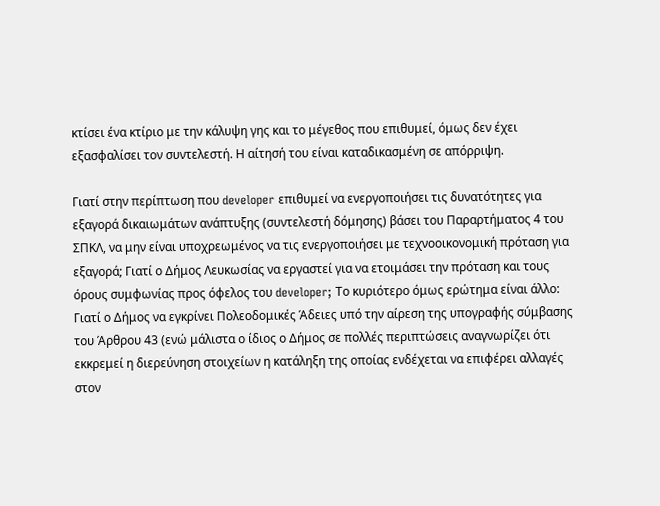κτίσει ένα κτίριο με την κάλυψη γης και το μέγεθος που επιθυμεί, όμως δεν έχει εξασφαλίσει τον συντελεστή. Η αίτησή του είναι καταδικασμένη σε απόρριψη.

Γιατί στην περίπτωση που developer επιθυμεί να ενεργοποιήσει τις δυνατότητες για εξαγορά δικαιωμάτων ανάπτυξης (συντελεστή δόμησης) βάσει του Παραρτήματος 4 του ΣΠΚΛ, να μην είναι υποχρεωμένος να τις ενεργοποιήσει με τεχνοοικονομική πρόταση για εξαγορά; Γιατί ο Δήμος Λευκωσίας να εργαστεί για να ετοιμάσει την πρόταση και τους όρους συμφωνίας προς όφελος του developer; Το κυριότερο όμως ερώτημα είναι άλλο: Γιατί ο Δήμος να εγκρίνει Πολεοδομικές Άδειες υπό την αίρεση της υπογραφής σύμβασης του Άρθρου 43 (ενώ μάλιστα ο ίδιος ο Δήμος σε πολλές περιπτώσεις αναγνωρίζει ότι εκκρεμεί η διερεύνηση στοιχείων η κατάληξη της οποίας ενδέχεται να επιφέρει αλλαγές στον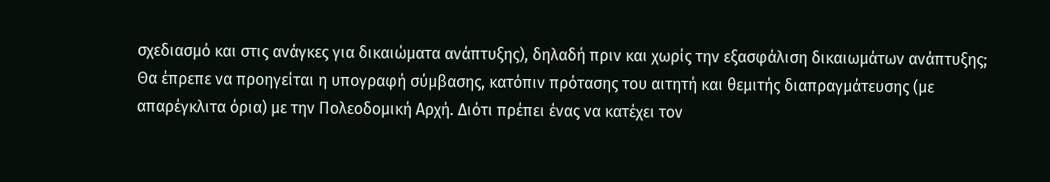σχεδιασμό και στις ανάγκες για δικαιώματα ανάπτυξης), δηλαδή πριν και χωρίς την εξασφάλιση δικαιωμάτων ανάπτυξης; Θα έπρεπε να προηγείται η υπογραφή σύμβασης, κατόπιν πρότασης του αιτητή και θεμιτής διαπραγμάτευσης (με απαρέγκλιτα όρια) με την Πολεοδομική Αρχή. Διότι πρέπει ένας να κατέχει τον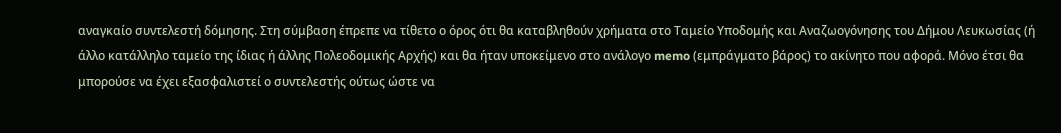αναγκαίο συντελεστή δόμησης. Στη σύμβαση έπρεπε να τίθετο ο όρος ότι θα καταβληθούν χρήματα στο Ταμείο Υποδομής και Αναζωογόνησης του Δήμου Λευκωσίας (ή άλλο κατάλληλο ταμείο της ίδιας ή άλλης Πολεοδομικής Αρχής) και θα ήταν υποκείμενο στο ανάλογο memo (εμπράγματο βάρος) το ακίνητο που αφορά. Μόνο έτσι θα μπορούσε να έχει εξασφαλιστεί ο συντελεστής ούτως ώστε να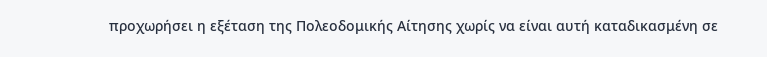προχωρήσει η εξέταση της Πολεοδομικής Αίτησης χωρίς να είναι αυτή καταδικασμένη σε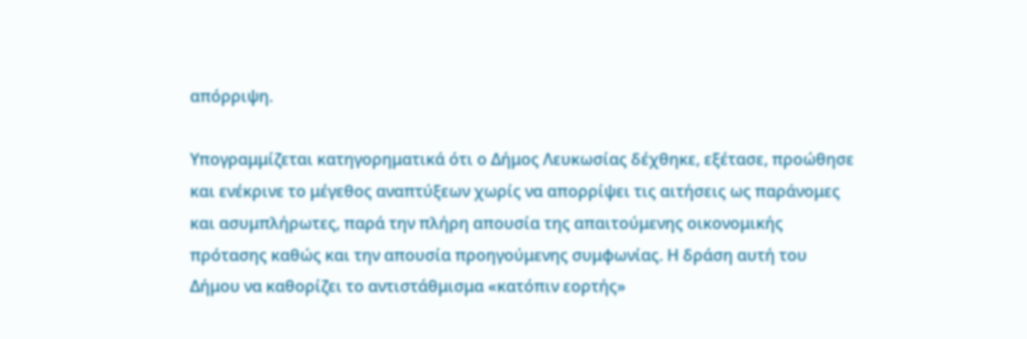απόρριψη.

Υπογραμμίζεται κατηγορηματικά ότι ο Δήμος Λευκωσίας δέχθηκε, εξέτασε, προώθησε και ενέκρινε το μέγεθος αναπτύξεων χωρίς να απορρίψει τις αιτήσεις ως παράνομες και ασυμπλήρωτες, παρά την πλήρη απουσία της απαιτούμενης οικονομικής πρότασης καθώς και την απουσία προηγούμενης συμφωνίας. Η δράση αυτή του Δήμου να καθορίζει το αντιστάθμισμα «κατόπιν εορτής»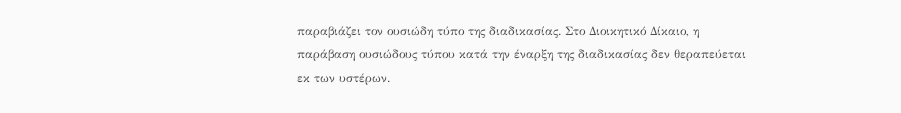παραβιάζει τον ουσιώδη τύπο της διαδικασίας. Στο Διοικητικό Δίκαιο, η παράβαση ουσιώδους τύπου κατά την έναρξη της διαδικασίας δεν θεραπεύεται εκ των υστέρων.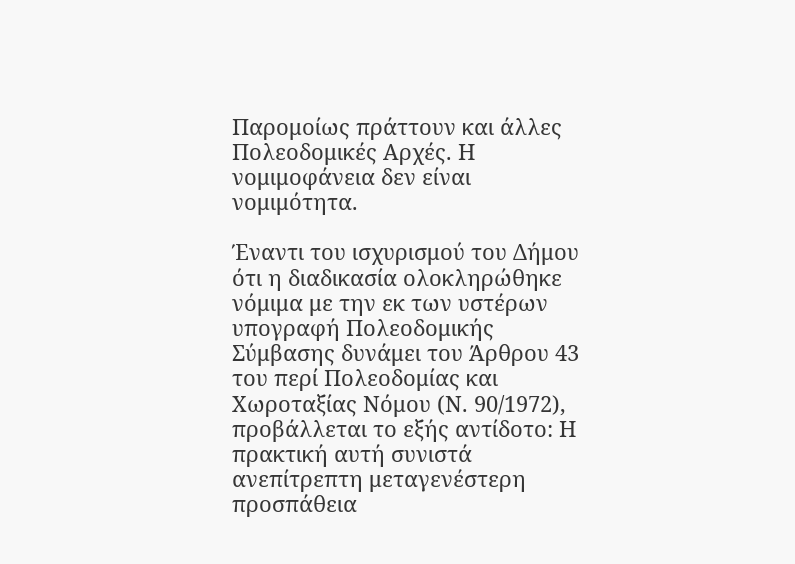Παρομοίως πράττουν και άλλες Πολεοδομικές Αρχές. Η νομιμοφάνεια δεν είναι νομιμότητα.

Έναντι του ισχυρισμού του Δήμου ότι η διαδικασία ολοκληρώθηκε νόμιμα με την εκ των υστέρων υπογραφή Πολεοδομικής Σύμβασης δυνάμει του Άρθρου 43 του περί Πολεοδομίας και Χωροταξίας Νόμου (Ν. 90/1972), προβάλλεται το εξής αντίδοτο: Η πρακτική αυτή συνιστά ανεπίτρεπτη μεταγενέστερη προσπάθεια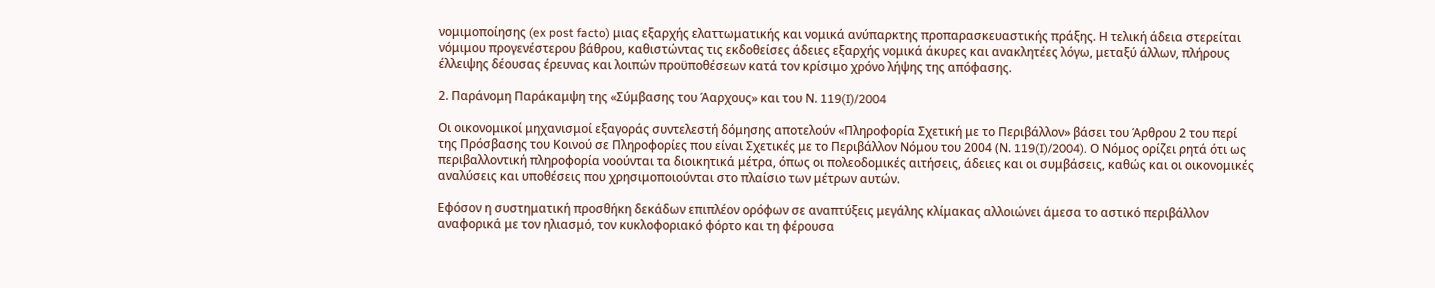νομιμοποίησης (ex post facto) μιας εξαρχής ελαττωματικής και νομικά ανύπαρκτης προπαρασκευαστικής πράξης. Η τελική άδεια στερείται νόμιμου προγενέστερου βάθρου, καθιστώντας τις εκδοθείσες άδειες εξαρχής νομικά άκυρες και ανακλητέες λόγω, μεταξύ άλλων, πλήρους έλλειψης δέουσας έρευνας και λοιπών προϋποθέσεων κατά τον κρίσιμο χρόνο λήψης της απόφασης.

2. Παράνομη Παράκαμψη της «Σύμβασης του Άαρχους» και του Ν. 119(I)/2004

Οι οικονομικοί μηχανισμοί εξαγοράς συντελεστή δόμησης αποτελούν «Πληροφορία Σχετική με το Περιβάλλον» βάσει του Άρθρου 2 του περί της Πρόσβασης του Κοινού σε Πληροφορίες που είναι Σχετικές με το Περιβάλλον Νόμου του 2004 (Ν. 119(I)/2004). Ο Νόμος ορίζει ρητά ότι ως περιβαλλοντική πληροφορία νοούνται τα διοικητικά μέτρα, όπως οι πολεοδομικές αιτήσεις, άδειες και οι συμβάσεις, καθώς και οι οικονομικές αναλύσεις και υποθέσεις που χρησιμοποιούνται στο πλαίσιο των μέτρων αυτών.

Εφόσον η συστηματική προσθήκη δεκάδων επιπλέον ορόφων σε αναπτύξεις μεγάλης κλίμακας αλλοιώνει άμεσα το αστικό περιβάλλον αναφορικά με τον ηλιασμό, τον κυκλοφοριακό φόρτο και τη φέρουσα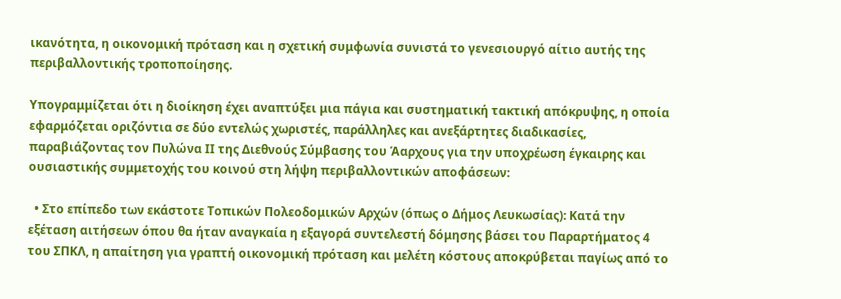ικανότητα, η οικονομική πρόταση και η σχετική συμφωνία συνιστά το γενεσιουργό αίτιο αυτής της περιβαλλοντικής τροποποίησης.

Υπογραμμίζεται ότι η διοίκηση έχει αναπτύξει μια πάγια και συστηματική τακτική απόκρυψης, η οποία εφαρμόζεται οριζόντια σε δύο εντελώς χωριστές, παράλληλες και ανεξάρτητες διαδικασίες, παραβιάζοντας τον Πυλώνα ΙΙ της Διεθνούς Σύμβασης του Άαρχους για την υποχρέωση έγκαιρης και ουσιαστικής συμμετοχής του κοινού στη λήψη περιβαλλοντικών αποφάσεων:

  • Στο επίπεδο των εκάστοτε Τοπικών Πολεοδομικών Αρχών (όπως ο Δήμος Λευκωσίας): Κατά την εξέταση αιτήσεων όπου θα ήταν αναγκαία η εξαγορά συντελεστή δόμησης βάσει του Παραρτήματος 4 του ΣΠΚΛ, η απαίτηση για γραπτή οικονομική πρόταση και μελέτη κόστους αποκρύβεται παγίως από το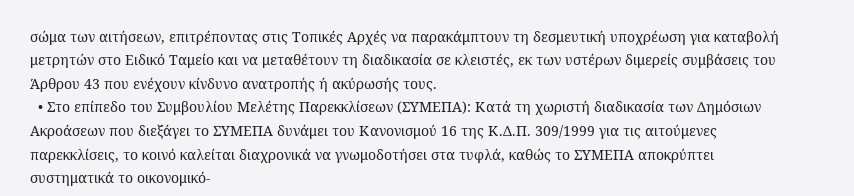σώμα των αιτήσεων, επιτρέποντας στις Τοπικές Αρχές να παρακάμπτουν τη δεσμευτική υποχρέωση για καταβολή μετρητών στο Ειδικό Ταμείο και να μεταθέτουν τη διαδικασία σε κλειστές, εκ των υστέρων διμερείς συμβάσεις του Άρθρου 43 που ενέχουν κίνδυνο ανατροπής ή ακύρωσής τους.
  • Στο επίπεδο του Συμβουλίου Μελέτης Παρεκκλίσεων (ΣΥΜΕΠΑ): Κατά τη χωριστή διαδικασία των Δημόσιων Ακροάσεων που διεξάγει το ΣΥΜΕΠΑ δυνάμει του Κανονισμού 16 της Κ.Δ.Π. 309/1999 για τις αιτούμενες παρεκκλίσεις, το κοινό καλείται διαχρονικά να γνωμοδοτήσει στα τυφλά, καθώς το ΣΥΜΕΠΑ αποκρύπτει συστηματικά το οικονομικό-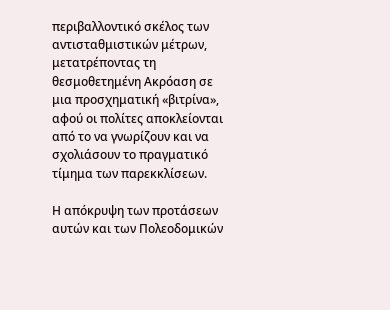περιβαλλοντικό σκέλος των αντισταθμιστικών μέτρων, μετατρέποντας τη θεσμοθετημένη Ακρόαση σε μια προσχηματική «βιτρίνα», αφού οι πολίτες αποκλείονται από το να γνωρίζουν και να σχολιάσουν το πραγματικό τίμημα των παρεκκλίσεων.

Η απόκρυψη των προτάσεων αυτών και των Πολεοδομικών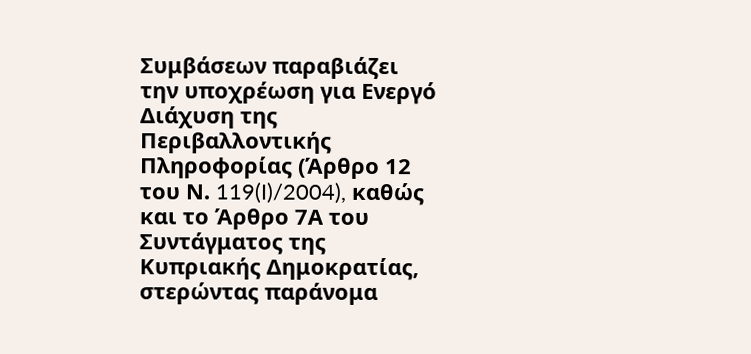Συμβάσεων παραβιάζει την υποχρέωση για Ενεργό Διάχυση της Περιβαλλοντικής Πληροφορίας (Άρθρο 12 του Ν. 119(I)/2004), καθώς και το Άρθρο 7Α του Συντάγματος της Κυπριακής Δημοκρατίας, στερώντας παράνομα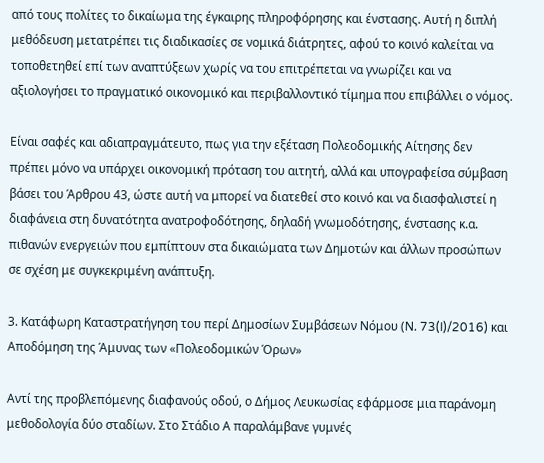από τους πολίτες το δικαίωμα της έγκαιρης πληροφόρησης και ένστασης. Αυτή η διπλή μεθόδευση μετατρέπει τις διαδικασίες σε νομικά διάτρητες, αφού το κοινό καλείται να τοποθετηθεί επί των αναπτύξεων χωρίς να του επιτρέπεται να γνωρίζει και να αξιολογήσει το πραγματικό οικονομικό και περιβαλλοντικό τίμημα που επιβάλλει ο νόμος.

Είναι σαφές και αδιαπραγμάτευτο, πως για την εξέταση Πολεοδομικής Αίτησης δεν πρέπει μόνο να υπάρχει οικονομική πρόταση του αιτητή, αλλά και υπογραφείσα σύμβαση βάσει του Άρθρου 43, ώστε αυτή να μπορεί να διατεθεί στο κοινό και να διασφαλιστεί η διαφάνεια στη δυνατότητα ανατροφοδότησης, δηλαδή γνωμοδότησης, ένστασης κ.α. πιθανών ενεργειών που εμπίπτουν στα δικαιώματα των Δημοτών και άλλων προσώπων σε σχέση με συγκεκριμένη ανάπτυξη.

3. Κατάφωρη Καταστρατήγηση του περί Δημοσίων Συμβάσεων Νόμου (Ν. 73(I)/2016) και Αποδόμηση της Άμυνας των «Πολεοδομικών Όρων»

Αντί της προβλεπόμενης διαφανούς οδού, ο Δήμος Λευκωσίας εφάρμοσε μια παράνομη μεθοδολογία δύο σταδίων. Στο Στάδιο Α παραλάμβανε γυμνές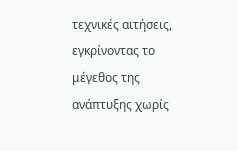τεχνικές αιτήσεις, εγκρίνοντας το μέγεθος της ανάπτυξης χωρίς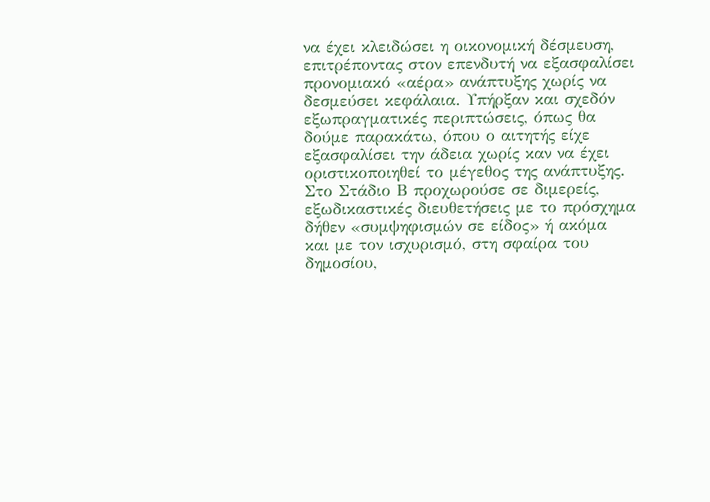να έχει κλειδώσει η οικονομική δέσμευση, επιτρέποντας στον επενδυτή να εξασφαλίσει προνομιακό «αέρα» ανάπτυξης χωρίς να δεσμεύσει κεφάλαια. Υπήρξαν και σχεδόν εξωπραγματικές περιπτώσεις, όπως θα δούμε παρακάτω, όπου ο αιτητής είχε εξασφαλίσει την άδεια χωρίς καν να έχει οριστικοποιηθεί το μέγεθος της ανάπτυξης. Στο Στάδιο Β προχωρούσε σε διμερείς, εξωδικαστικές διευθετήσεις με το πρόσχημα δήθεν «συμψηφισμών σε είδος» ή ακόμα και με τον ισχυρισμό, στη σφαίρα του δημοσίου,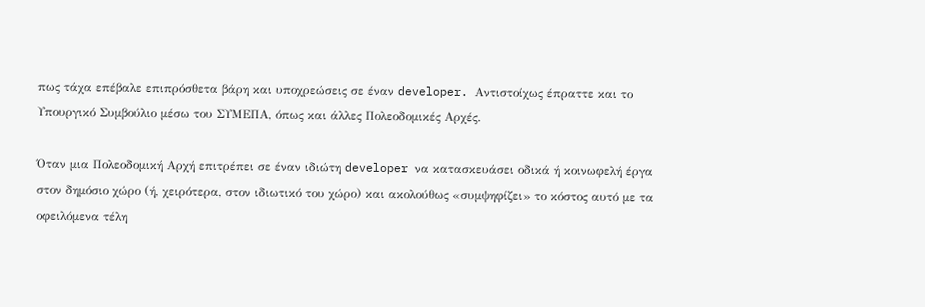πως τάχα επέβαλε επιπρόσθετα βάρη και υποχρεώσεις σε έναν developer. Αντιστοίχως έπραττε και το Υπουργικό Συμβούλιο μέσω του ΣΥΜΕΠΑ, όπως και άλλες Πολεοδομικές Αρχές.

Όταν μια Πολεοδομική Αρχή επιτρέπει σε έναν ιδιώτη developer να κατασκευάσει οδικά ή κοινωφελή έργα στον δημόσιο χώρο (ή, χειρότερα, στον ιδιωτικό του χώρο) και ακολούθως «συμψηφίζει» το κόστος αυτό με τα οφειλόμενα τέλη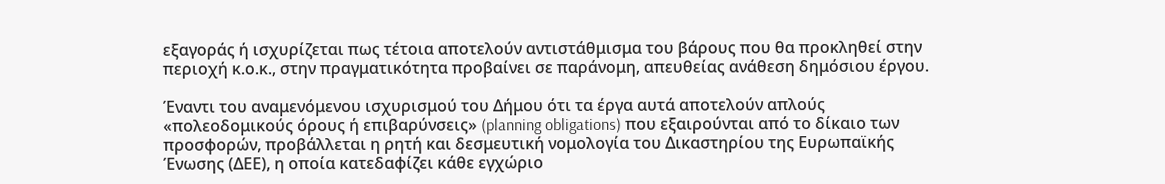εξαγοράς ή ισχυρίζεται πως τέτοια αποτελούν αντιστάθμισμα του βάρους που θα προκληθεί στην περιοχή κ.ο.κ., στην πραγματικότητα προβαίνει σε παράνομη, απευθείας ανάθεση δημόσιου έργου.

Έναντι του αναμενόμενου ισχυρισμού του Δήμου ότι τα έργα αυτά αποτελούν απλούς «πολεοδομικούς όρους ή επιβαρύνσεις» (planning obligations) που εξαιρούνται από το δίκαιο των προσφορών, προβάλλεται η ρητή και δεσμευτική νομολογία του Δικαστηρίου της Ευρωπαϊκής Ένωσης (ΔΕΕ), η οποία κατεδαφίζει κάθε εγχώριο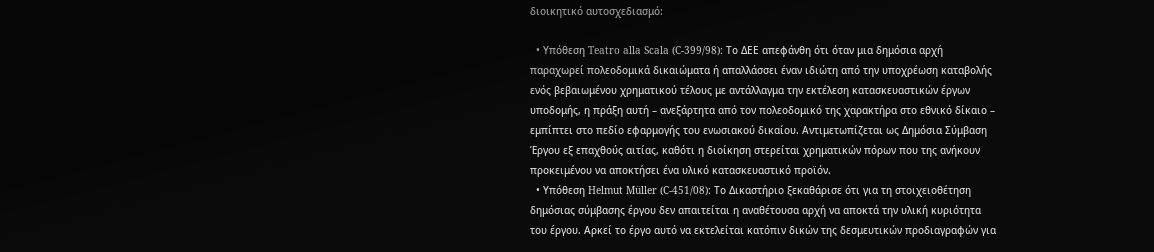διοικητικό αυτοσχεδιασμό:

  • Υπόθεση Teatro alla Scala (C-399/98): Το ΔΕΕ απεφάνθη ότι όταν μια δημόσια αρχή παραχωρεί πολεοδομικά δικαιώματα ή απαλλάσσει έναν ιδιώτη από την υποχρέωση καταβολής ενός βεβαιωμένου χρηματικού τέλους με αντάλλαγμα την εκτέλεση κατασκευαστικών έργων υποδομής, η πράξη αυτή – ανεξάρτητα από τον πολεοδομικό της χαρακτήρα στο εθνικό δίκαιο – εμπίπτει στο πεδίο εφαρμογής του ενωσιακού δικαίου. Αντιμετωπίζεται ως Δημόσια Σύμβαση Έργου εξ επαχθούς αιτίας, καθότι η διοίκηση στερείται χρηματικών πόρων που της ανήκουν προκειμένου να αποκτήσει ένα υλικό κατασκευαστικό προϊόν.
  • Υπόθεση Helmut Müller (C-451/08): Το Δικαστήριο ξεκαθάρισε ότι για τη στοιχειοθέτηση δημόσιας σύμβασης έργου δεν απαιτείται η αναθέτουσα αρχή να αποκτά την υλική κυριότητα του έργου. Αρκεί το έργο αυτό να εκτελείται κατόπιν δικών της δεσμευτικών προδιαγραφών για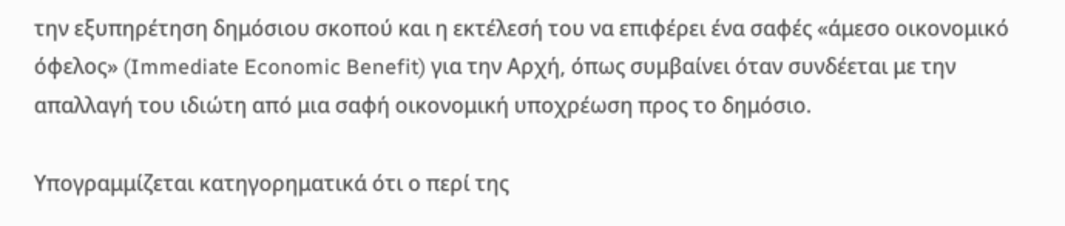την εξυπηρέτηση δημόσιου σκοπού και η εκτέλεσή του να επιφέρει ένα σαφές «άμεσο οικονομικό όφελος» (Immediate Economic Benefit) για την Αρχή, όπως συμβαίνει όταν συνδέεται με την απαλλαγή του ιδιώτη από μια σαφή οικονομική υποχρέωση προς το δημόσιο.

Υπογραμμίζεται κατηγορηματικά ότι ο περί της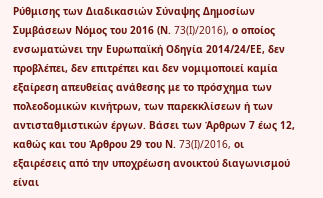Ρύθμισης των Διαδικασιών Σύναψης Δημοσίων Συμβάσεων Νόμος του 2016 (Ν. 73(I)/2016), ο οποίος ενσωματώνει την Ευρωπαϊκή Οδηγία 2014/24/ΕΕ, δεν προβλέπει, δεν επιτρέπει και δεν νομιμοποιεί καμία εξαίρεση απευθείας ανάθεσης με το πρόσχημα των πολεοδομικών κινήτρων, των παρεκκλίσεων ή των αντισταθμιστικών έργων. Βάσει των Άρθρων 7 έως 12, καθώς και του Άρθρου 29 του Ν. 73(I)/2016, οι εξαιρέσεις από την υποχρέωση ανοικτού διαγωνισμού είναι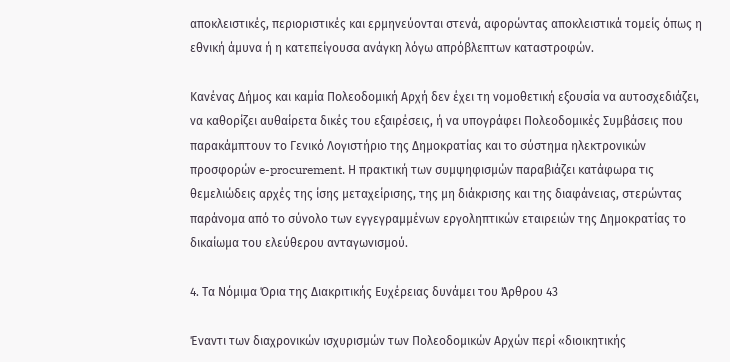αποκλειστικές, περιοριστικές και ερμηνεύονται στενά, αφορώντας αποκλειστικά τομείς όπως η εθνική άμυνα ή η κατεπείγουσα ανάγκη λόγω απρόβλεπτων καταστροφών.

Κανένας Δήμος και καμία Πολεοδομική Αρχή δεν έχει τη νομοθετική εξουσία να αυτοσχεδιάζει, να καθορίζει αυθαίρετα δικές του εξαιρέσεις, ή να υπογράφει Πολεοδομικές Συμβάσεις που παρακάμπτουν το Γενικό Λογιστήριο της Δημοκρατίας και το σύστημα ηλεκτρονικών προσφορών e-procurement. Η πρακτική των συμψηφισμών παραβιάζει κατάφωρα τις θεμελιώδεις αρχές της ίσης μεταχείρισης, της μη διάκρισης και της διαφάνειας, στερώντας παράνομα από το σύνολο των εγγεγραμμένων εργοληπτικών εταιρειών της Δημοκρατίας το δικαίωμα του ελεύθερου ανταγωνισμού.

4. Τα Νόμιμα Όρια της Διακριτικής Ευχέρειας δυνάμει του Άρθρου 43

Έναντι των διαχρονικών ισχυρισμών των Πολεοδομικών Αρχών περί «διοικητικής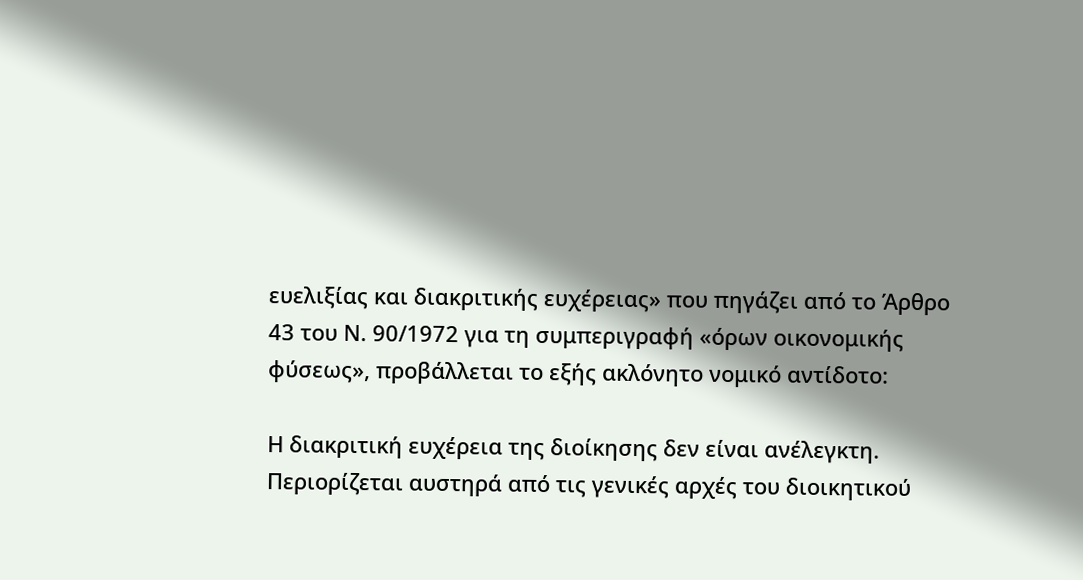ευελιξίας και διακριτικής ευχέρειας» που πηγάζει από το Άρθρο 43 του Ν. 90/1972 για τη συμπεριγραφή «όρων οικονομικής φύσεως», προβάλλεται το εξής ακλόνητο νομικό αντίδοτο:

Η διακριτική ευχέρεια της διοίκησης δεν είναι ανέλεγκτη. Περιορίζεται αυστηρά από τις γενικές αρχές του διοικητικού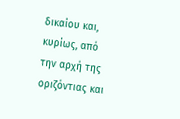δικαίου και, κυρίως, από την αρχή της οριζόντιας και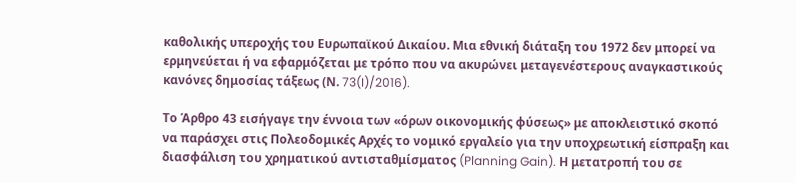καθολικής υπεροχής του Ευρωπαϊκού Δικαίου. Μια εθνική διάταξη του 1972 δεν μπορεί να ερμηνεύεται ή να εφαρμόζεται με τρόπο που να ακυρώνει μεταγενέστερους αναγκαστικούς κανόνες δημοσίας τάξεως (Ν. 73(I)/2016).

Το Άρθρο 43 εισήγαγε την έννοια των «όρων οικονομικής φύσεως» με αποκλειστικό σκοπό να παράσχει στις Πολεοδομικές Αρχές το νομικό εργαλείο για την υποχρεωτική είσπραξη και διασφάλιση του χρηματικού αντισταθμίσματος (Planning Gain). Η μετατροπή του σε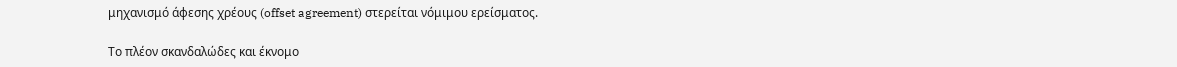μηχανισμό άφεσης χρέους (offset agreement) στερείται νόμιμου ερείσματος.

Το πλέον σκανδαλώδες και έκνομο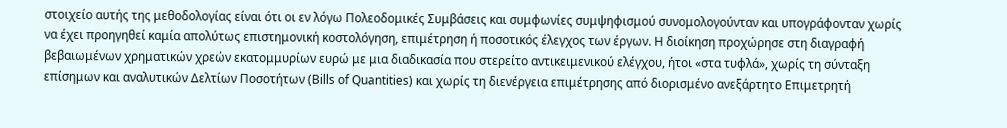στοιχείο αυτής της μεθοδολογίας είναι ότι οι εν λόγω Πολεοδομικές Συμβάσεις και συμφωνίες συμψηφισμού συνομολογούνταν και υπογράφονταν χωρίς να έχει προηγηθεί καμία απολύτως επιστημονική κοστολόγηση, επιμέτρηση ή ποσοτικός έλεγχος των έργων. Η διοίκηση προχώρησε στη διαγραφή βεβαιωμένων χρηματικών χρεών εκατομμυρίων ευρώ με μια διαδικασία που στερείτο αντικειμενικού ελέγχου, ήτοι «στα τυφλά», χωρίς τη σύνταξη επίσημων και αναλυτικών Δελτίων Ποσοτήτων (Bills of Quantities) και χωρίς τη διενέργεια επιμέτρησης από διορισμένο ανεξάρτητο Επιμετρητή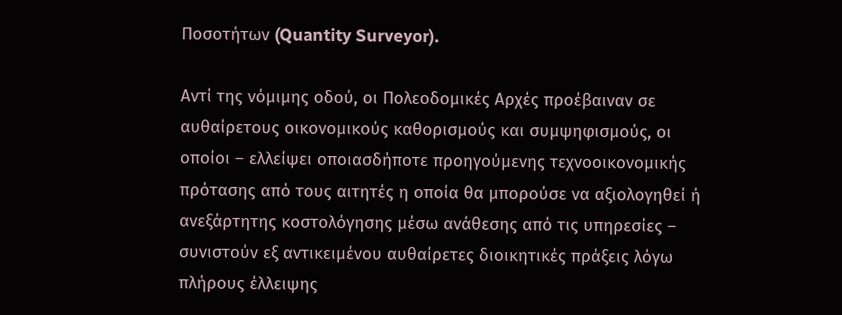Ποσοτήτων (Quantity Surveyor).

Αντί της νόμιμης οδού, οι Πολεοδομικές Αρχές προέβαιναν σε αυθαίρετους οικονομικούς καθορισμούς και συμψηφισμούς, οι οποίοι – ελλείψει οποιασδήποτε προηγούμενης τεχνοοικονομικής πρότασης από τους αιτητές η οποία θα μπορούσε να αξιολογηθεί ή ανεξάρτητης κοστολόγησης μέσω ανάθεσης από τις υπηρεσίες – συνιστούν εξ αντικειμένου αυθαίρετες διοικητικές πράξεις λόγω πλήρους έλλειψης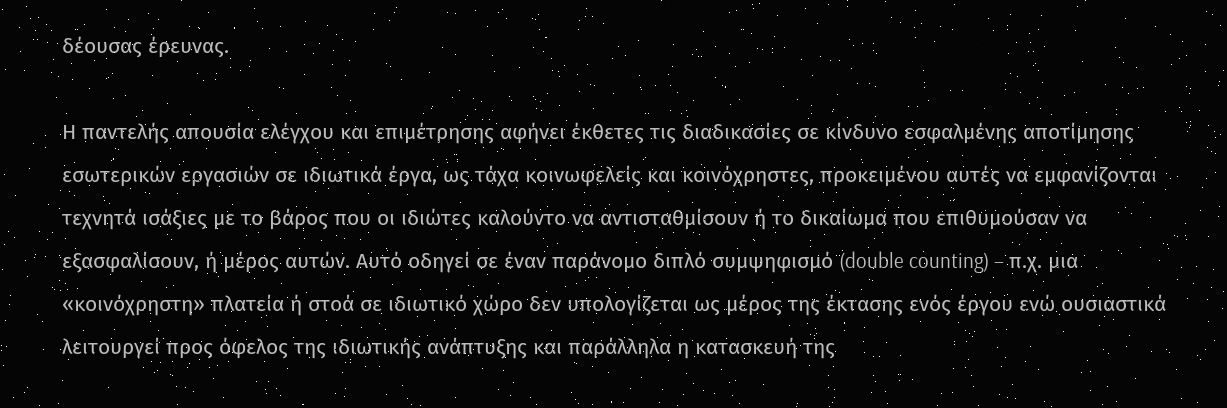δέουσας έρευνας.

Η παντελής απουσία ελέγχου και επιμέτρησης αφήνει έκθετες τις διαδικασίες σε κίνδυνο εσφαλμένης αποτίμησης εσωτερικών εργασιών σε ιδιωτικά έργα, ως τάχα κοινωφελείς και κοινόχρηστες, προκειμένου αυτές να εμφανίζονται τεχνητά ισάξιες με το βάρος που οι ιδιώτες καλούντο να αντισταθμίσουν ή το δικαίωμα που επιθυμούσαν να εξασφαλίσουν, ή μέρος αυτών. Αυτό οδηγεί σε έναν παράνομο διπλό συμψηφισμό (double counting) – π.χ. μια «κοινόχρηστη» πλατεία ή στοά σε ιδιωτικό χώρο δεν υπολογίζεται ως μέρος της έκτασης ενός έργου ενώ ουσιαστικά λειτουργεί προς όφελος της ιδιωτικής ανάπτυξης και παράλληλα η κατασκευή της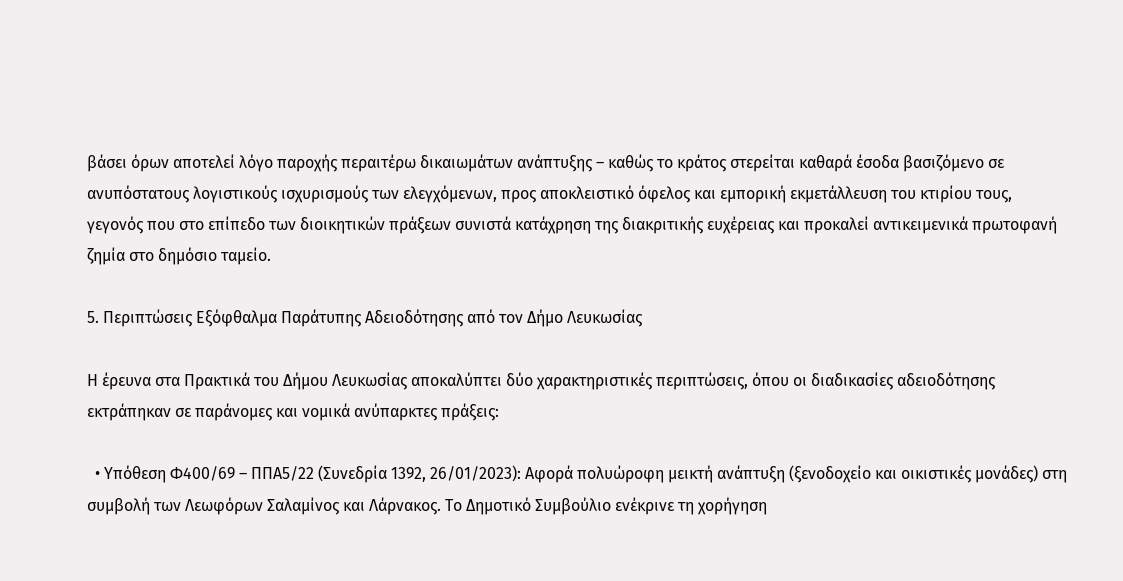βάσει όρων αποτελεί λόγο παροχής περαιτέρω δικαιωμάτων ανάπτυξης – καθώς το κράτος στερείται καθαρά έσοδα βασιζόμενο σε ανυπόστατους λογιστικούς ισχυρισμούς των ελεγχόμενων, προς αποκλειστικό όφελος και εμπορική εκμετάλλευση του κτιρίου τους, γεγονός που στο επίπεδο των διοικητικών πράξεων συνιστά κατάχρηση της διακριτικής ευχέρειας και προκαλεί αντικειμενικά πρωτοφανή ζημία στο δημόσιο ταμείο.

5. Περιπτώσεις Εξόφθαλμα Παράτυπης Αδειοδότησης από τον Δήμο Λευκωσίας

Η έρευνα στα Πρακτικά του Δήμου Λευκωσίας αποκαλύπτει δύο χαρακτηριστικές περιπτώσεις, όπου οι διαδικασίες αδειοδότησης εκτράπηκαν σε παράνομες και νομικά ανύπαρκτες πράξεις:

  • Υπόθεση Φ400/69 – ΠΠΑ5/22 (Συνεδρία 1392, 26/01/2023): Αφορά πολυώροφη μεικτή ανάπτυξη (ξενοδοχείο και οικιστικές μονάδες) στη συμβολή των Λεωφόρων Σαλαμίνος και Λάρνακος. Το Δημοτικό Συμβούλιο ενέκρινε τη χορήγηση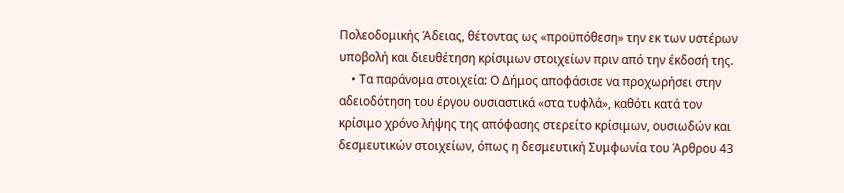Πολεοδομικής Άδειας, θέτοντας ως «προϋπόθεση» την εκ των υστέρων υποβολή και διευθέτηση κρίσιμων στοιχείων πριν από την έκδοσή της.
    • Τα παράνομα στοιχεία: Ο Δήμος αποφάσισε να προχωρήσει στην αδειοδότηση του έργου ουσιαστικά «στα τυφλά», καθότι κατά τον κρίσιμο χρόνο λήψης της απόφασης στερείτο κρίσιμων, ουσιωδών και δεσμευτικών στοιχείων, όπως η δεσμευτική Συμφωνία του Άρθρου 43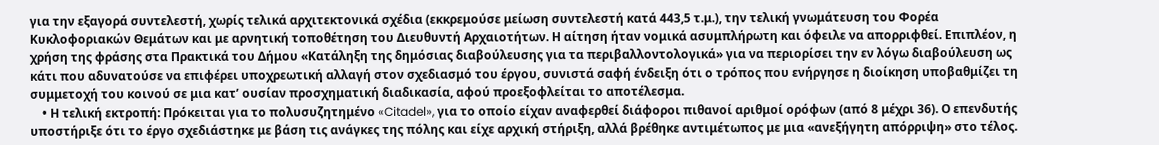για την εξαγορά συντελεστή, χωρίς τελικά αρχιτεκτονικά σχέδια (εκκρεμούσε μείωση συντελεστή κατά 443,5 τ.μ.), την τελική γνωμάτευση του Φορέα Κυκλοφοριακών Θεμάτων και με αρνητική τοποθέτηση του Διευθυντή Αρχαιοτήτων. Η αίτηση ήταν νομικά ασυμπλήρωτη και όφειλε να απορριφθεί. Επιπλέον, η χρήση της φράσης στα Πρακτικά του Δήμου «Κατάληξη της δημόσιας διαβούλευσης για τα περιβαλλοντολογικά» για να περιορίσει την εν λόγω διαβούλευση ως κάτι που αδυνατούσε να επιφέρει υποχρεωτική αλλαγή στον σχεδιασμό του έργου, συνιστά σαφή ένδειξη ότι ο τρόπος που ενήργησε η διοίκηση υποβαθμίζει τη συμμετοχή του κοινού σε μια κατ’ ουσίαν προσχηματική διαδικασία, αφού προεξοφλείται το αποτέλεσμα.
    • Η τελική εκτροπή: Πρόκειται για το πολυσυζητημένο «Citadel», για το οποίο είχαν αναφερθεί διάφοροι πιθανοί αριθμοί ορόφων (από 8 μέχρι 36). Ο επενδυτής υποστήριξε ότι το έργο σχεδιάστηκε με βάση τις ανάγκες της πόλης και είχε αρχική στήριξη, αλλά βρέθηκε αντιμέτωπος με μια «ανεξήγητη απόρριψη» στο τέλος.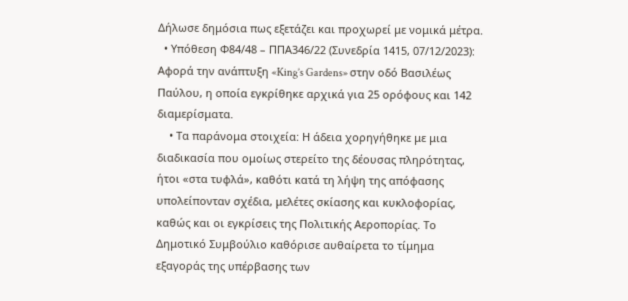Δήλωσε δημόσια πως εξετάζει και προχωρεί με νομικά μέτρα.
  • Υπόθεση Φ84/48 – ΠΠΑ346/22 (Συνεδρία 1415, 07/12/2023): Αφορά την ανάπτυξη «King’s Gardens» στην οδό Βασιλέως Παύλου, η οποία εγκρίθηκε αρχικά για 25 ορόφους και 142 διαμερίσματα.
    • Τα παράνομα στοιχεία: Η άδεια χορηγήθηκε με μια διαδικασία που ομοίως στερείτο της δέουσας πληρότητας, ήτοι «στα τυφλά», καθότι κατά τη λήψη της απόφασης υπολείπονταν σχέδια, μελέτες σκίασης και κυκλοφορίας, καθώς και οι εγκρίσεις της Πολιτικής Αεροπορίας. Το Δημοτικό Συμβούλιο καθόρισε αυθαίρετα το τίμημα εξαγοράς της υπέρβασης των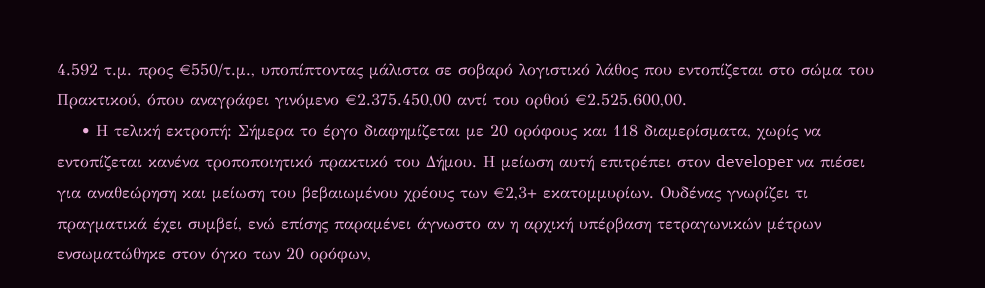4.592 τ.μ. προς €550/τ.μ., υποπίπτοντας μάλιστα σε σοβαρό λογιστικό λάθος που εντοπίζεται στο σώμα του Πρακτικού, όπου αναγράφει γινόμενο €2.375.450,00 αντί του ορθού €2.525.600,00.
    • Η τελική εκτροπή: Σήμερα το έργο διαφημίζεται με 20 ορόφους και 118 διαμερίσματα, χωρίς να εντοπίζεται κανένα τροποποιητικό πρακτικό του Δήμου. Η μείωση αυτή επιτρέπει στον developer να πιέσει για αναθεώρηση και μείωση του βεβαιωμένου χρέους των €2,3+ εκατομμυρίων. Ουδένας γνωρίζει τι πραγματικά έχει συμβεί, ενώ επίσης παραμένει άγνωστο αν η αρχική υπέρβαση τετραγωνικών μέτρων ενσωματώθηκε στον όγκο των 20 ορόφων,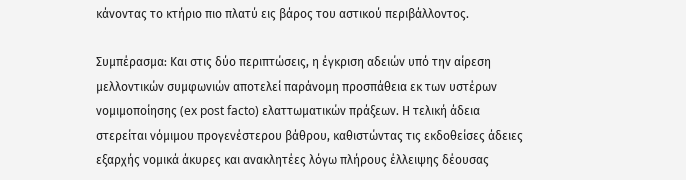κάνοντας το κτήριο πιο πλατύ εις βάρος του αστικού περιβάλλοντος.

Συμπέρασμα: Και στις δύο περιπτώσεις, η έγκριση αδειών υπό την αίρεση μελλοντικών συμφωνιών αποτελεί παράνομη προσπάθεια εκ των υστέρων νομιμοποίησης (ex post facto) ελαττωματικών πράξεων. Η τελική άδεια στερείται νόμιμου προγενέστερου βάθρου, καθιστώντας τις εκδοθείσες άδειες εξαρχής νομικά άκυρες και ανακλητέες λόγω πλήρους έλλειψης δέουσας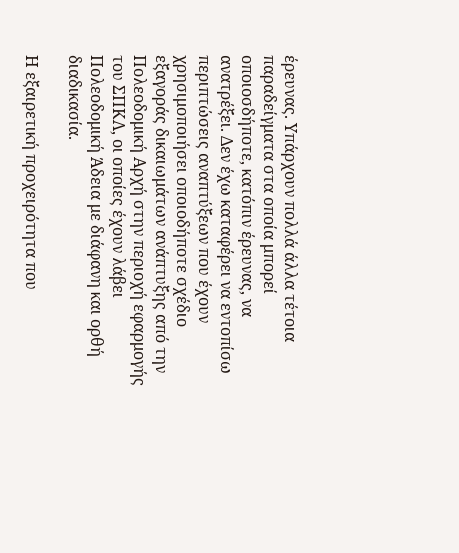έρευνας. Υπάρχουν πολλά άλλα τέτοια παραδείγματα στα οποία μπορεί οποιοσδήποτε, κατόπιν έρευνας, να ανατρέξει. Δεν έχω καταφέρει να εντοπίσω περιπτώσεις αναπτύξεων που έχουν χρησιμοποιήσει οποιοδήποτε σχέδιο εξαγοράς δικαιωμάτων ανάπτυξης από την Πολεοδομική Αρχή στην περιοχή εφαρμογής του ΣΠΚΛ, οι οποίες έχουν λάβει Πολεοδομική Άδεια με διάφανη και ορθή διαδικασία.

Η εξαιρετική προχειρότητα που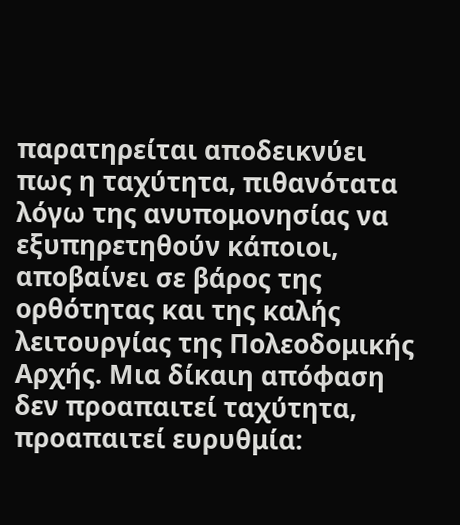παρατηρείται αποδεικνύει πως η ταχύτητα, πιθανότατα λόγω της ανυπομονησίας να εξυπηρετηθούν κάποιοι, αποβαίνει σε βάρος της ορθότητας και της καλής λειτουργίας της Πολεοδομικής Αρχής. Μια δίκαιη απόφαση δεν προαπαιτεί ταχύτητα, προαπαιτεί ευρυθμία: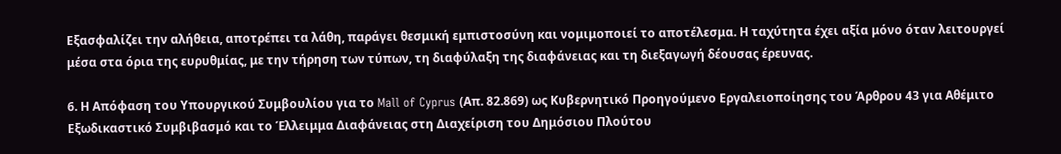Εξασφαλίζει την αλήθεια, αποτρέπει τα λάθη, παράγει θεσμική εμπιστοσύνη και νομιμοποιεί το αποτέλεσμα. Η ταχύτητα έχει αξία μόνο όταν λειτουργεί μέσα στα όρια της ευρυθμίας, με την τήρηση των τύπων, τη διαφύλαξη της διαφάνειας και τη διεξαγωγή δέουσας έρευνας.

6. Η Απόφαση του Υπουργικού Συμβουλίου για το Mall of Cyprus (Απ. 82.869) ως Κυβερνητικό Προηγούμενο Εργαλειοποίησης του Άρθρου 43 για Αθέμιτο Εξωδικαστικό Συμβιβασμό και το Έλλειμμα Διαφάνειας στη Διαχείριση του Δημόσιου Πλούτου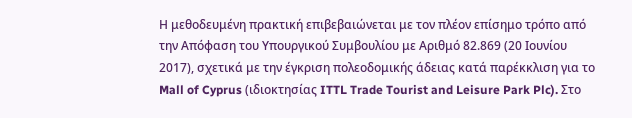Η μεθοδευμένη πρακτική επιβεβαιώνεται με τον πλέον επίσημο τρόπο από την Απόφαση του Υπουργικού Συμβουλίου με Αριθμό 82.869 (20 Ιουνίου 2017), σχετικά με την έγκριση πολεοδομικής άδειας κατά παρέκκλιση για το Mall of Cyprus (ιδιοκτησίας ITTL Trade Tourist and Leisure Park Plc). Στο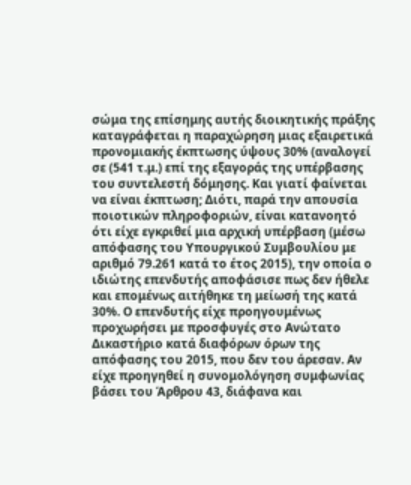σώμα της επίσημης αυτής διοικητικής πράξης καταγράφεται η παραχώρηση μιας εξαιρετικά προνομιακής έκπτωσης ύψους 30% (αναλογεί σε (541 τ.μ.) επί της εξαγοράς της υπέρβασης του συντελεστή δόμησης. Και γιατί φαίνεται να είναι έκπτωση; Διότι, παρά την απουσία ποιοτικών πληροφοριών, είναι κατανοητό ότι είχε εγκριθεί μια αρχική υπέρβαση (μέσω απόφασης του Υπουργικού Συμβουλίου με αριθμό 79.261 κατά το έτος 2015), την οποία ο ιδιώτης επενδυτής αποφάσισε πως δεν ήθελε και επομένως αιτήθηκε τη μείωσή της κατά 30%. Ο επενδυτής είχε προηγουμένως προχωρήσει με προσφυγές στο Ανώτατο Δικαστήριο κατά διαφόρων όρων της απόφασης του 2015, που δεν του άρεσαν. Αν είχε προηγηθεί η συνομολόγηση συμφωνίας βάσει του Άρθρου 43, διάφανα και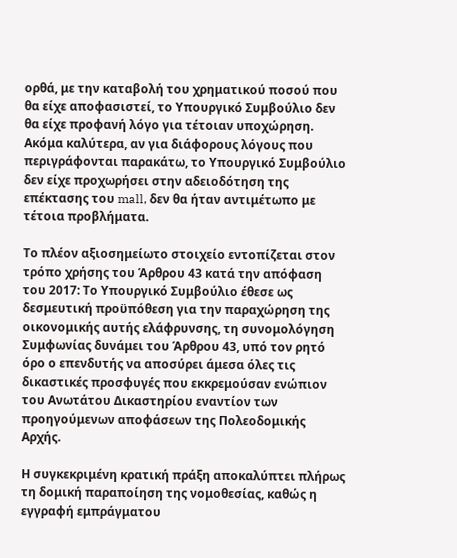ορθά, με την καταβολή του χρηματικού ποσού που θα είχε αποφασιστεί, το Υπουργικό Συμβούλιο δεν θα είχε προφανή λόγο για τέτοιαν υποχώρηση. Ακόμα καλύτερα, αν για διάφορους λόγους που περιγράφονται παρακάτω, το Υπουργικό Συμβούλιο δεν είχε προχωρήσει στην αδειοδότηση της επέκτασης του mall, δεν θα ήταν αντιμέτωπο με τέτοια προβλήματα.

Το πλέον αξιοσημείωτο στοιχείο εντοπίζεται στον τρόπο χρήσης του Άρθρου 43 κατά την απόφαση του 2017: Το Υπουργικό Συμβούλιο έθεσε ως δεσμευτική προϋπόθεση για την παραχώρηση της οικονομικής αυτής ελάφρυνσης, τη συνομολόγηση Συμφωνίας δυνάμει του Άρθρου 43, υπό τον ρητό όρο ο επενδυτής να αποσύρει άμεσα όλες τις δικαστικές προσφυγές που εκκρεμούσαν ενώπιον του Ανωτάτου Δικαστηρίου εναντίον των προηγούμενων αποφάσεων της Πολεοδομικής Αρχής.

Η συγκεκριμένη κρατική πράξη αποκαλύπτει πλήρως τη δομική παραποίηση της νομοθεσίας, καθώς η εγγραφή εμπράγματου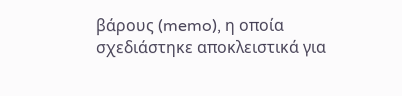βάρους (memo), η οποία σχεδιάστηκε αποκλειστικά για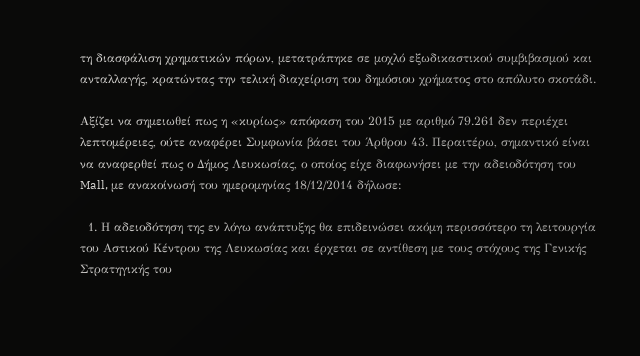τη διασφάλιση χρηματικών πόρων, μετατράπηκε σε μοχλό εξωδικαστικού συμβιβασμού και ανταλλαγής, κρατώντας την τελική διαχείριση του δημόσιου χρήματος στο απόλυτο σκοτάδι.

Αξίζει να σημειωθεί πως η «κυρίως» απόφαση του 2015 με αριθμό 79.261 δεν περιέχει λεπτομέρειες, ούτε αναφέρει Συμφωνία βάσει του Άρθρου 43. Περαιτέρω, σημαντικό είναι να αναφερθεί πως ο Δήμος Λευκωσίας, ο οποίος είχε διαφωνήσει με την αδειοδότηση του Mall, με ανακοίνωσή του ημερομηνίας 18/12/2014 δήλωσε:

  1. Η αδειοδότηση της εν λόγω ανάπτυξης θα επιδεινώσει ακόμη περισσότερο τη λειτουργία του Αστικού Κέντρου της Λευκωσίας και έρχεται σε αντίθεση με τους στόχους της Γενικής Στρατηγικής του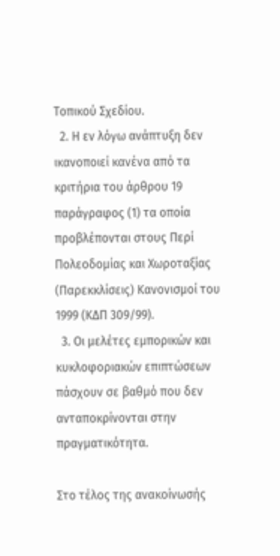Τοπικού Σχεδίου.
  2. Η εν λόγω ανάπτυξη δεν ικανοποιεί κανένα από τα κριτήρια του άρθρου 19 παράγραφος (1) τα οποία προβλέπονται στους Περί Πολεοδομίας και Χωροταξίας (Παρεκκλίσεις) Κανονισμοί του 1999 (ΚΔΠ 309/99).
  3. Οι μελέτες εμπορικών και κυκλοφοριακών επιπτώσεων πάσχουν σε βαθμό που δεν ανταποκρίνονται στην πραγματικότητα.

Στο τέλος της ανακοίνωσής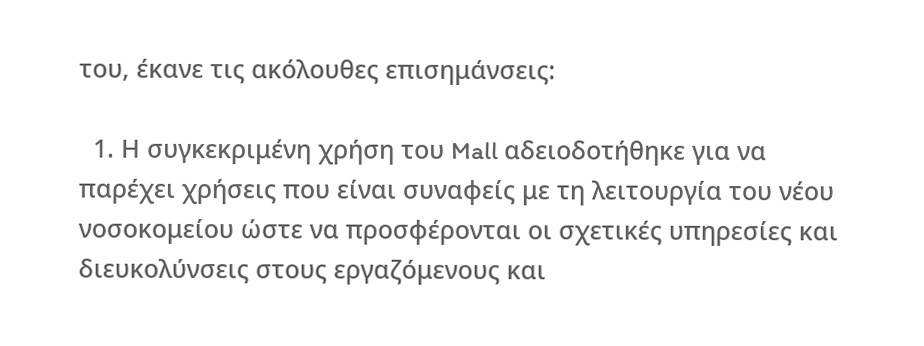του, έκανε τις ακόλουθες επισημάνσεις:

  1. Η συγκεκριμένη χρήση του Mall αδειοδοτήθηκε για να παρέχει χρήσεις που είναι συναφείς με τη λειτουργία του νέου νοσοκομείου ώστε να προσφέρονται οι σχετικές υπηρεσίες και διευκολύνσεις στους εργαζόμενους και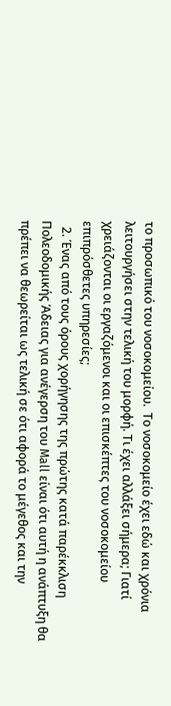το προσωπικό του νοσοκομείου.  Το νοσοκομείο έχει εδώ και χρόνια λειτουργήσει στην τελική του μορφή. Τι έχει αλλάξει σήμερα; Γιατί χρειάζονται οι εργαζόμενοι και οι επισκέπτες του νοσοκομείου επιπρόσθετες υπηρεσίες;
  2. Ένας από τους όρους χορήγησης της πρώτης κατά παρέκκλιση Πολεοδομικής Άδειας για ανέγερση του Mall είναι ότι αυτή η ανάπτυξη θα πρέπει να θεωρείται ως τελική σε ότι αφορά το μέγεθος και την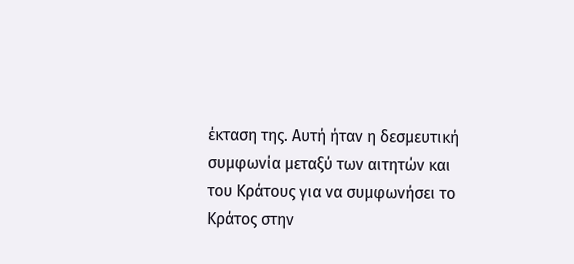έκταση της. Αυτή ήταν η δεσμευτική συμφωνία μεταξύ των αιτητών και του Κράτους για να συμφωνήσει το Κράτος στην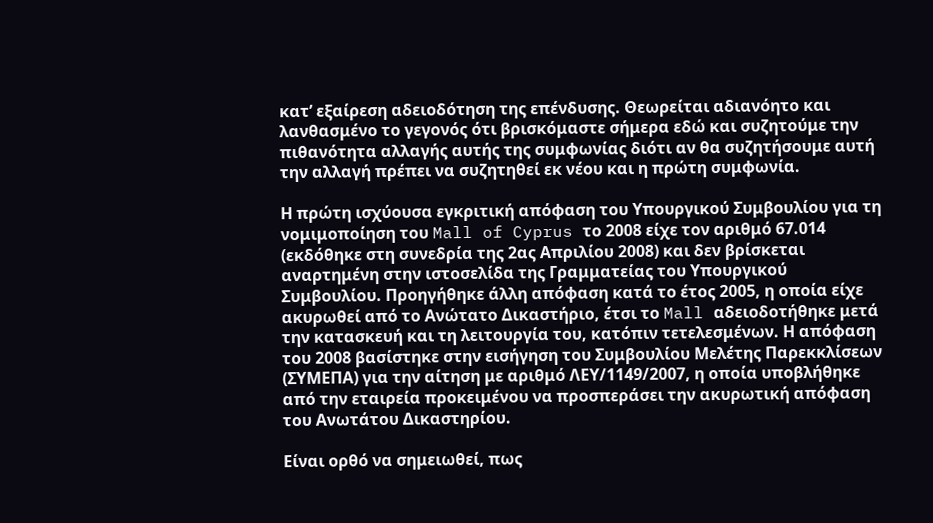κατ’ εξαίρεση αδειοδότηση της επένδυσης. Θεωρείται αδιανόητο και λανθασμένο το γεγονός ότι βρισκόμαστε σήμερα εδώ και συζητούμε την πιθανότητα αλλαγής αυτής της συμφωνίας διότι αν θα συζητήσουμε αυτή την αλλαγή πρέπει να συζητηθεί εκ νέου και η πρώτη συμφωνία.

Η πρώτη ισχύουσα εγκριτική απόφαση του Υπουργικού Συμβουλίου για τη νομιμοποίηση του Mall of Cyprus το 2008 είχε τον αριθμό 67.014 (εκδόθηκε στη συνεδρία της 2ας Απριλίου 2008) και δεν βρίσκεται αναρτημένη στην ιστοσελίδα της Γραμματείας του Υπουργικού Συμβουλίου. Προηγήθηκε άλλη απόφαση κατά το έτος 2005, η οποία είχε ακυρωθεί από το Ανώτατο Δικαστήριο, έτσι το Mall αδειοδοτήθηκε μετά την κατασκευή και τη λειτουργία του, κατόπιν τετελεσμένων. Η απόφαση του 2008 βασίστηκε στην εισήγηση του Συμβουλίου Μελέτης Παρεκκλίσεων (ΣΥΜΕΠΑ) για την αίτηση με αριθμό ΛΕΥ/1149/2007, η οποία υποβλήθηκε από την εταιρεία προκειμένου να προσπεράσει την ακυρωτική απόφαση του Ανωτάτου Δικαστηρίου.

Είναι ορθό να σημειωθεί, πως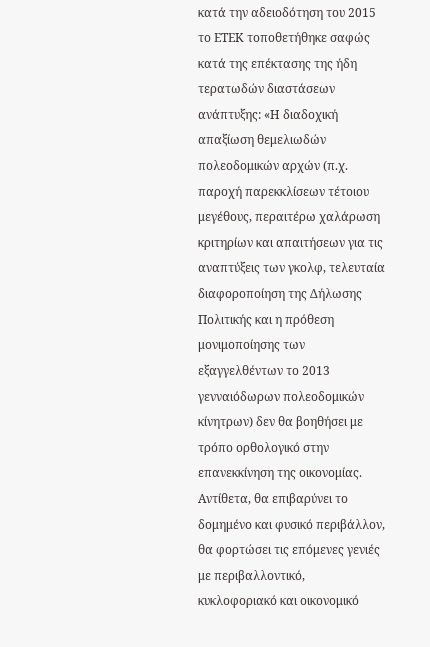κατά την αδειοδότηση του 2015 το ΕΤΕΚ τοποθετήθηκε σαφώς κατά της επέκτασης της ήδη τερατωδών διαστάσεων ανάπτυξης: «Η διαδοχική απαξίωση θεμελιωδών πολεοδομικών αρχών (π.χ. παροχή παρεκκλίσεων τέτοιου μεγέθους, περαιτέρω χαλάρωση κριτηρίων και απαιτήσεων για τις αναπτύξεις των γκολφ, τελευταία διαφοροποίηση της Δήλωσης Πολιτικής και η πρόθεση μονιμοποίησης των εξαγγελθέντων το 2013 γενναιόδωρων πολεοδομικών κίνητρων) δεν θα βοηθήσει με τρόπο ορθολογικό στην επανεκκίνηση της οικονομίας. Αντίθετα, θα επιβαρύνει το δομημένο και φυσικό περιβάλλον, θα φορτώσει τις επόμενες γενιές με περιβαλλοντικό, κυκλοφοριακό και οικονομικό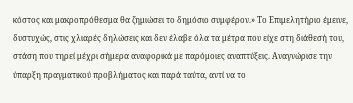κόστος και μακροπρόθεσμα θα ζημιώσει το δημόσιο συμφέρον.» Το Επιμελητήριο έμεινε, δυστυχώς, στις χλιαρές δηλώσεις και δεν έλαβε όλα τα μέτρα που είχε στη διάθεσή του, στάση που τηρεί μέχρι σήμερα αναφορικά με παρόμοιες αναπτύξεις. Αναγνώρισε την ύπαρξη πραγματικού προβλήματος και παρά ταύτα, αντί να το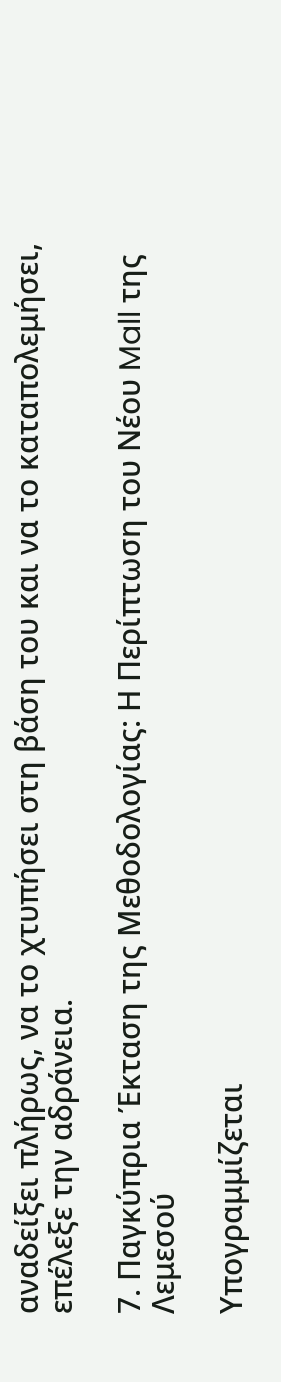αναδείξει πλήρως, να το χτυπήσει στη βάση του και να το καταπολεμήσει, επέλεξε την αδράνεια.

7. Παγκύπρια Έκταση της Μεθοδολογίας: Η Περίπτωση του Νέου Mall της Λεμεσού

Υπογραμμίζεται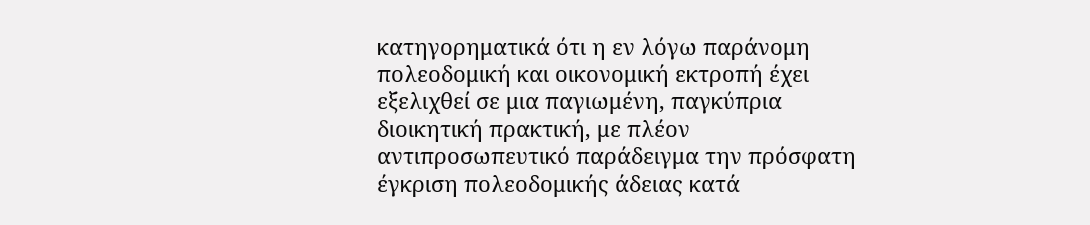κατηγορηματικά ότι η εν λόγω παράνομη πολεοδομική και οικονομική εκτροπή έχει εξελιχθεί σε μια παγιωμένη, παγκύπρια διοικητική πρακτική, με πλέον αντιπροσωπευτικό παράδειγμα την πρόσφατη έγκριση πολεοδομικής άδειας κατά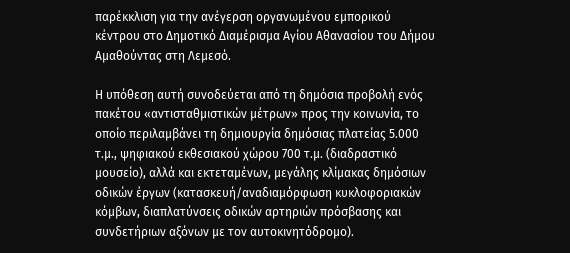παρέκκλιση για την ανέγερση οργανωμένου εμπορικού κέντρου στο Δημοτικό Διαμέρισμα Αγίου Αθανασίου του Δήμου Αμαθούντας στη Λεμεσό.

Η υπόθεση αυτή συνοδεύεται από τη δημόσια προβολή ενός πακέτου «αντισταθμιστικών μέτρων» προς την κοινωνία, το οποίο περιλαμβάνει τη δημιουργία δημόσιας πλατείας 5.000 τ.μ., ψηφιακού εκθεσιακού χώρου 700 τ.μ. (διαδραστικό μουσείο), αλλά και εκτεταμένων, μεγάλης κλίμακας δημόσιων οδικών έργων (κατασκευή/αναδιαμόρφωση κυκλοφοριακών κόμβων, διαπλατύνσεις οδικών αρτηριών πρόσβασης και συνδετήριων αξόνων με τον αυτοκινητόδρομο).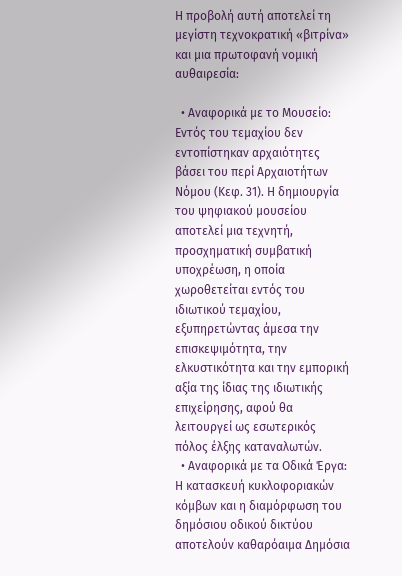Η προβολή αυτή αποτελεί τη μεγίστη τεχνοκρατική «βιτρίνα» και μια πρωτοφανή νομική αυθαιρεσία:

  • Αναφορικά με το Μουσείο: Εντός του τεμαχίου δεν εντοπίστηκαν αρχαιότητες βάσει του περί Αρχαιοτήτων Νόμου (Κεφ. 31). Η δημιουργία του ψηφιακού μουσείου αποτελεί μια τεχνητή, προσχηματική συμβατική υποχρέωση, η οποία χωροθετείται εντός του ιδιωτικού τεμαχίου, εξυπηρετώντας άμεσα την επισκεψιμότητα, την ελκυστικότητα και την εμπορική αξία της ίδιας της ιδιωτικής επιχείρησης, αφού θα λειτουργεί ως εσωτερικός πόλος έλξης καταναλωτών.
  • Αναφορικά με τα Οδικά Έργα: Η κατασκευή κυκλοφοριακών κόμβων και η διαμόρφωση του δημόσιου οδικού δικτύου αποτελούν καθαρόαιμα Δημόσια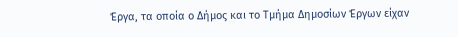Έργα, τα οποία ο Δήμος και το Τμήμα Δημοσίων Έργων είχαν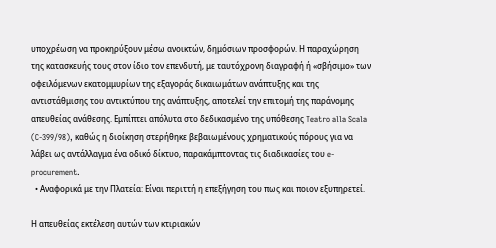υποχρέωση να προκηρύξουν μέσω ανοικτών, δημόσιων προσφορών. Η παραχώρηση της κατασκευής τους στον ίδιο τον επενδυτή, με ταυτόχρονη διαγραφή ή «σβήσιμο» των οφειλόμενων εκατομμυρίων της εξαγοράς δικαιωμάτων ανάπτυξης και της αντιστάθμισης του αντικτύπου της ανάπτυξης, αποτελεί την επιτομή της παράνομης απευθείας ανάθεσης. Εμπίπτει απόλυτα στο δεδικασμένο της υπόθεσης Teatro alla Scala (C-399/98), καθώς η διοίκηση στερήθηκε βεβαιωμένους χρηματικούς πόρους για να λάβει ως αντάλλαγμα ένα οδικό δίκτυο, παρακάμπτοντας τις διαδικασίες του e-procurement.
  • Αναφορικά με την Πλατεία: Είναι περιττή η επεξήγηση του πως και ποιον εξυπηρετεί.

Η απευθείας εκτέλεση αυτών των κτιριακών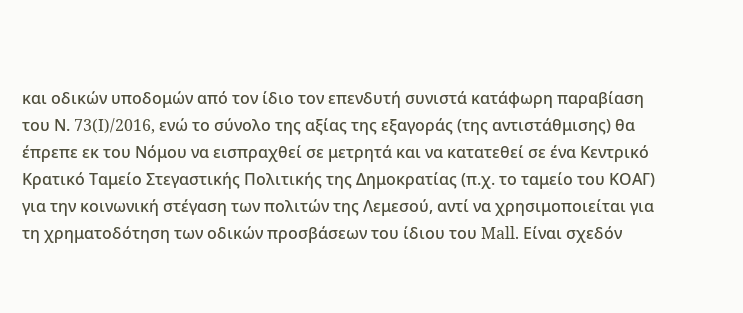και οδικών υποδομών από τον ίδιο τον επενδυτή συνιστά κατάφωρη παραβίαση του Ν. 73(I)/2016, ενώ το σύνολο της αξίας της εξαγοράς (της αντιστάθμισης) θα έπρεπε εκ του Νόμου να εισπραχθεί σε μετρητά και να κατατεθεί σε ένα Κεντρικό Κρατικό Ταμείο Στεγαστικής Πολιτικής της Δημοκρατίας (π.χ. το ταμείο του ΚΟΑΓ) για την κοινωνική στέγαση των πολιτών της Λεμεσού, αντί να χρησιμοποιείται για τη χρηματοδότηση των οδικών προσβάσεων του ίδιου του Mall. Είναι σχεδόν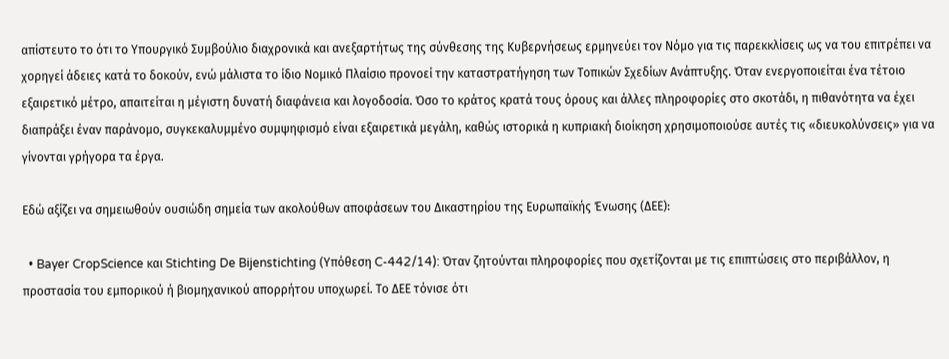απίστευτο το ότι το Υπουργικό Συμβούλιο διαχρονικά και ανεξαρτήτως της σύνθεσης της Κυβερνήσεως ερμηνεύει τον Νόμο για τις παρεκκλίσεις ως να του επιτρέπει να χορηγεί άδειες κατά το δοκούν, ενώ μάλιστα το ίδιο Νομικό Πλαίσιο προνοεί την καταστρατήγηση των Τοπικών Σχεδίων Ανάπτυξης. Όταν ενεργοποιείται ένα τέτοιο εξαιρετικό μέτρο, απαιτείται η μέγιστη δυνατή διαφάνεια και λογοδοσία. Όσο το κράτος κρατά τους όρους και άλλες πληροφορίες στο σκοτάδι, η πιθανότητα να έχει διαπράξει έναν παράνομο, συγκεκαλυμμένο συμψηφισμό είναι εξαιρετικά μεγάλη, καθώς ιστορικά η κυπριακή διοίκηση χρησιμοποιούσε αυτές τις «διευκολύνσεις» για να γίνονται γρήγορα τα έργα.

Εδώ αξίζει να σημειωθούν ουσιώδη σημεία των ακολούθων αποφάσεων του Δικαστηρίου της Ευρωπαϊκής Ένωσης (ΔΕΕ):

  • Bayer CropScience και Stichting De Bijenstichting (Υπόθεση C-442/14): Όταν ζητούνται πληροφορίες που σχετίζονται με τις επιπτώσεις στο περιβάλλον, η προστασία του εμπορικού ή βιομηχανικού απορρήτου υποχωρεί. Το ΔΕΕ τόνισε ότι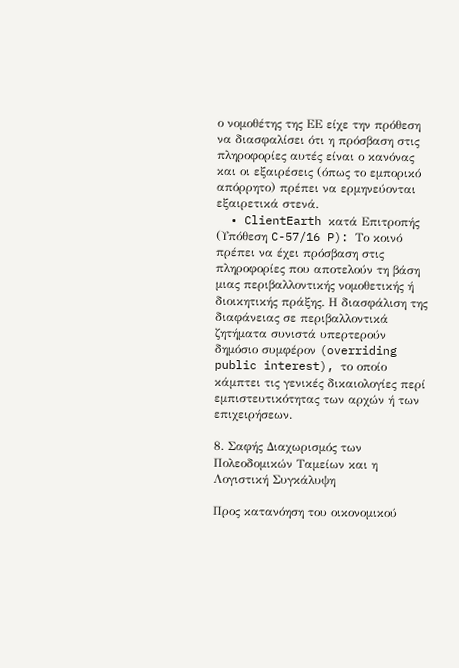ο νομοθέτης της ΕΕ είχε την πρόθεση να διασφαλίσει ότι η πρόσβαση στις πληροφορίες αυτές είναι ο κανόνας και οι εξαιρέσεις (όπως το εμπορικό απόρρητο) πρέπει να ερμηνεύονται εξαιρετικά στενά.
  • ClientEarth κατά Επιτροπής (Υπόθεση C-57/16 P): Το κοινό πρέπει να έχει πρόσβαση στις πληροφορίες που αποτελούν τη βάση μιας περιβαλλοντικής νομοθετικής ή διοικητικής πράξης. Η διασφάλιση της διαφάνειας σε περιβαλλοντικά ζητήματα συνιστά υπερτερούν δημόσιο συμφέρον (overriding public interest), το οποίο κάμπτει τις γενικές δικαιολογίες περί εμπιστευτικότητας των αρχών ή των επιχειρήσεων.

8. Σαφής Διαχωρισμός των Πολεοδομικών Ταμείων και η Λογιστική Συγκάλυψη

Προς κατανόηση του οικονομικού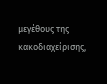μεγέθους της κακοδιαχείρισης,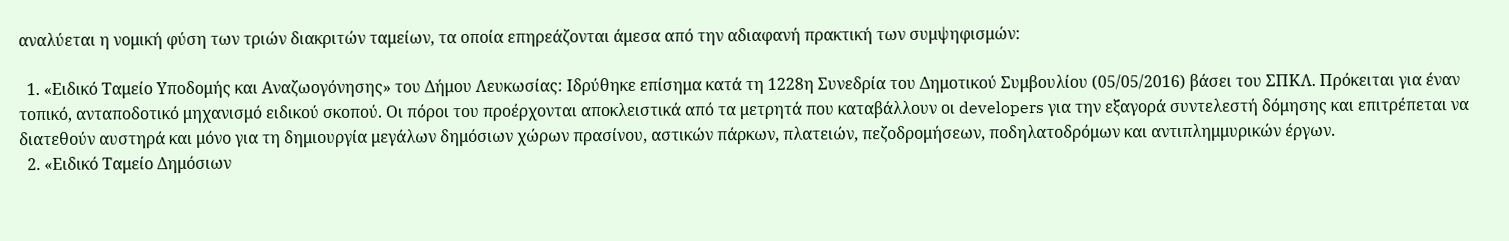αναλύεται η νομική φύση των τριών διακριτών ταμείων, τα οποία επηρεάζονται άμεσα από την αδιαφανή πρακτική των συμψηφισμών:

  1. «Ειδικό Ταμείο Υποδομής και Αναζωογόνησης» του Δήμου Λευκωσίας: Ιδρύθηκε επίσημα κατά τη 1228η Συνεδρία του Δημοτικού Συμβουλίου (05/05/2016) βάσει του ΣΠΚΛ. Πρόκειται για έναν τοπικό, ανταποδοτικό μηχανισμό ειδικού σκοπού. Οι πόροι του προέρχονται αποκλειστικά από τα μετρητά που καταβάλλουν οι developers για την εξαγορά συντελεστή δόμησης και επιτρέπεται να διατεθούν αυστηρά και μόνο για τη δημιουργία μεγάλων δημόσιων χώρων πρασίνου, αστικών πάρκων, πλατειών, πεζοδρομήσεων, ποδηλατοδρόμων και αντιπλημμυρικών έργων.
  2. «Ειδικό Ταμείο Δημόσιων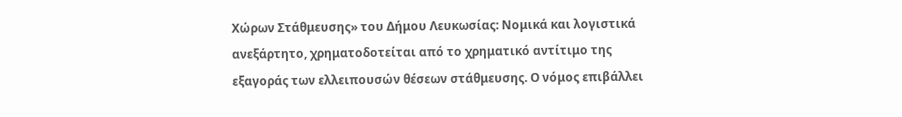Χώρων Στάθμευσης» του Δήμου Λευκωσίας: Νομικά και λογιστικά ανεξάρτητο, χρηματοδοτείται από το χρηματικό αντίτιμο της εξαγοράς των ελλειπουσών θέσεων στάθμευσης. Ο νόμος επιβάλλει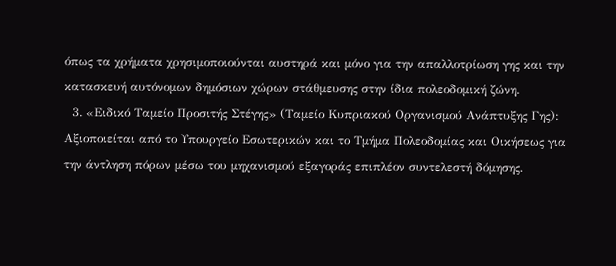όπως τα χρήματα χρησιμοποιούνται αυστηρά και μόνο για την απαλλοτρίωση γης και την κατασκευή αυτόνομων δημόσιων χώρων στάθμευσης στην ίδια πολεοδομική ζώνη.
  3. «Ειδικό Ταμείο Προσιτής Στέγης» (Ταμείο Κυπριακού Οργανισμού Ανάπτυξης Γης): Αξιοποιείται από το Υπουργείο Εσωτερικών και το Τμήμα Πολεοδομίας και Οικήσεως για την άντληση πόρων μέσω του μηχανισμού εξαγοράς επιπλέον συντελεστή δόμησης.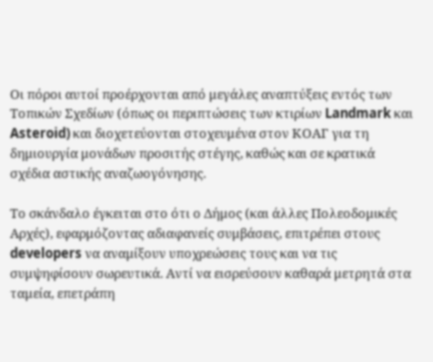Οι πόροι αυτοί προέρχονται από μεγάλες αναπτύξεις εντός των Τοπικών Σχεδίων (όπως οι περιπτώσεις των κτιρίων Landmark και Asteroid) και διοχετεύονται στοχευμένα στον ΚΟΑΓ για τη δημιουργία μονάδων προσιτής στέγης, καθώς και σε κρατικά σχέδια αστικής αναζωογόνησης.

Το σκάνδαλο έγκειται στο ότι ο Δήμος (και άλλες Πολεοδομικές Αρχές), εφαρμόζοντας αδιαφανείς συμβάσεις, επιτρέπει στους developers να αναμίξουν υποχρεώσεις τους και να τις συμψηφίσουν σωρευτικά. Αντί να εισρεύσουν καθαρά μετρητά στα ταμεία, επετράπη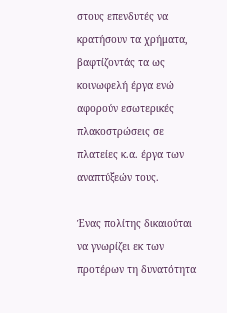στους επενδυτές να κρατήσουν τα χρήματα, βαφτίζοντάς τα ως κοινωφελή έργα ενώ αφορούν εσωτερικές πλακοστρώσεις σε πλατείες κ.α. έργα των αναπτύξεών τους.

Ένας πολίτης δικαιούται να γνωρίζει εκ των προτέρων τη δυνατότητα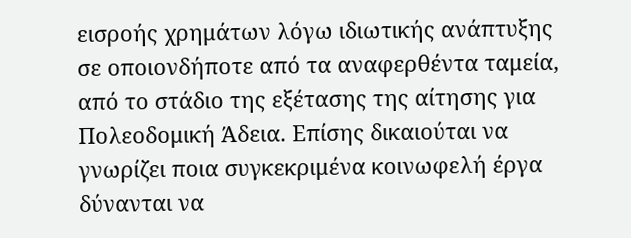εισροής χρημάτων λόγω ιδιωτικής ανάπτυξης σε οποιονδήποτε από τα αναφερθέντα ταμεία, από το στάδιο της εξέτασης της αίτησης για Πολεοδομική Άδεια. Επίσης δικαιούται να γνωρίζει ποια συγκεκριμένα κοινωφελή έργα δύνανται να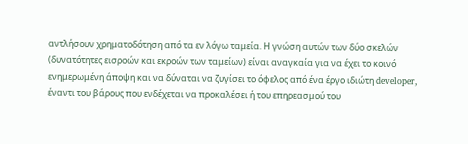αντλήσουν χρηματοδότηση από τα εν λόγω ταμεία. Η γνώση αυτών των δύο σκελών (δυνατότητες εισροών και εκροών των ταμείων) είναι αναγκαία για να έχει το κοινό ενημερωμένη άποψη και να δύναται να ζυγίσει το όφελος από ένα έργο ιδιώτη developer, έναντι του βάρους που ενδέχεται να προκαλέσει ή του επηρεασμού του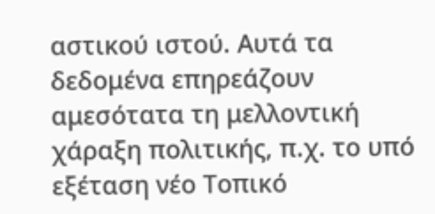αστικού ιστού. Αυτά τα δεδομένα επηρεάζουν αμεσότατα τη μελλοντική χάραξη πολιτικής, π.χ. το υπό εξέταση νέο Τοπικό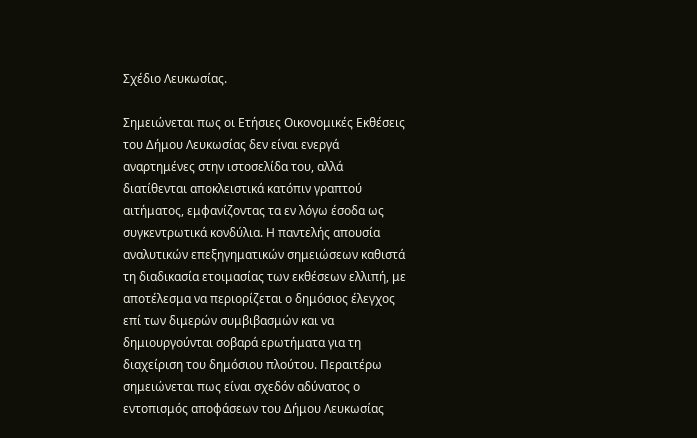Σχέδιο Λευκωσίας.

Σημειώνεται πως οι Ετήσιες Οικονομικές Εκθέσεις του Δήμου Λευκωσίας δεν είναι ενεργά αναρτημένες στην ιστοσελίδα του, αλλά διατίθενται αποκλειστικά κατόπιν γραπτού αιτήματος, εμφανίζοντας τα εν λόγω έσοδα ως συγκεντρωτικά κονδύλια. Η παντελής απουσία αναλυτικών επεξηγηματικών σημειώσεων καθιστά τη διαδικασία ετοιμασίας των εκθέσεων ελλιπή, με αποτέλεσμα να περιορίζεται ο δημόσιος έλεγχος επί των διμερών συμβιβασμών και να δημιουργούνται σοβαρά ερωτήματα για τη διαχείριση του δημόσιου πλούτου. Περαιτέρω σημειώνεται πως είναι σχεδόν αδύνατος ο εντοπισμός αποφάσεων του Δήμου Λευκωσίας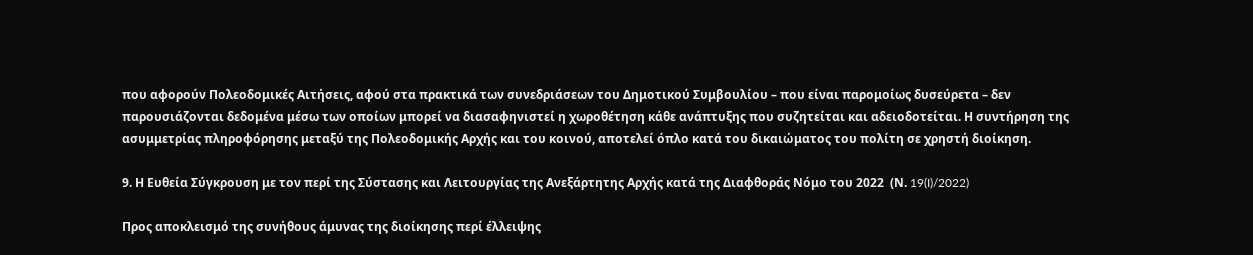που αφορούν Πολεοδομικές Αιτήσεις, αφού στα πρακτικά των συνεδριάσεων του Δημοτικού Συμβουλίου – που είναι παρομοίως δυσεύρετα – δεν παρουσιάζονται δεδομένα μέσω των οποίων μπορεί να διασαφηνιστεί η χωροθέτηση κάθε ανάπτυξης που συζητείται και αδειοδοτείται. Η συντήρηση της ασυμμετρίας πληροφόρησης μεταξύ της Πολεοδομικής Αρχής και του κοινού, αποτελεί όπλο κατά του δικαιώματος του πολίτη σε χρηστή διοίκηση.

9. Η Ευθεία Σύγκρουση με τον περί της Σύστασης και Λειτουργίας της Ανεξάρτητης Αρχής κατά της Διαφθοράς Νόμο του 2022  (Ν. 19(I)/2022)

Προς αποκλεισμό της συνήθους άμυνας της διοίκησης περί έλλειψης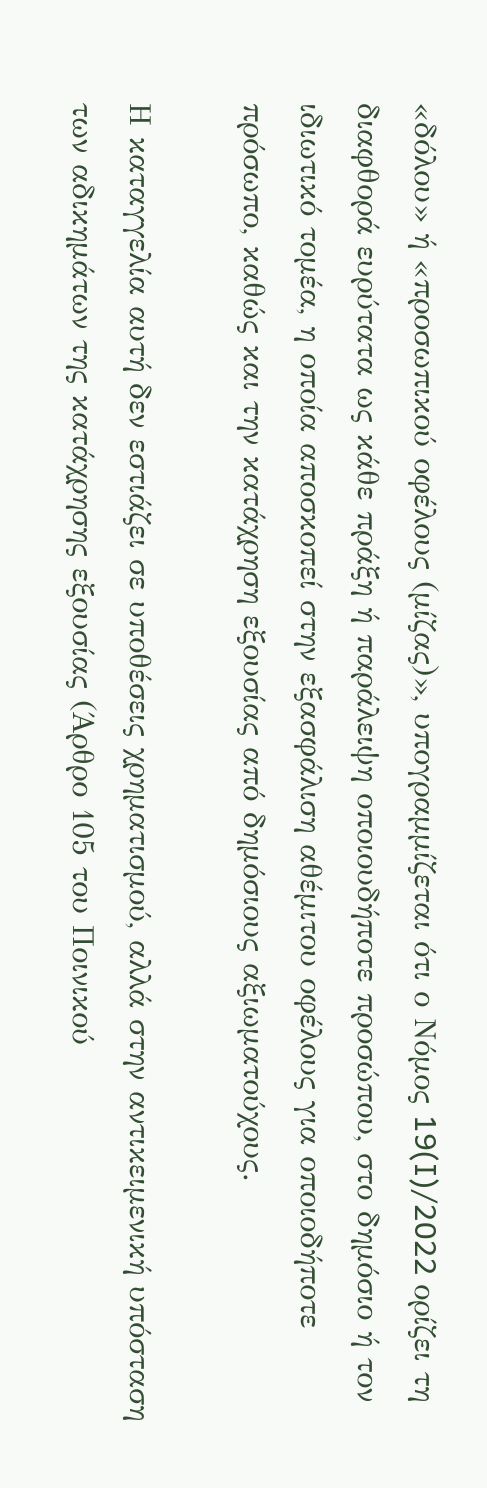«δόλου» ή «προσωπικού οφέλους (μίζας)», υπογραμμίζεται ότι ο Νόμος 19(I)/2022 ορίζει τη διαφθορά ευρύτατα ως κάθε πράξη ή παράλειψη οποιουδήποτε προσώπου, στο δημόσιο ή τον ιδιωτικό τομέα, η οποία αποσκοπεί στην εξασφάλιση αθέμιτου οφέλους για οποιοδήποτε πρόσωπο, καθώς και την κατάχρηση εξουσίας από δημόσιους αξιωματούχους.

Η καταγγελία αυτή δεν εστιάζει σε υποθέσεις χρηματισμού, αλλά στην αντικειμενική υπόσταση των αδικημάτων της κατάχρησης εξουσίας (Άρθρο 105 του Ποινικού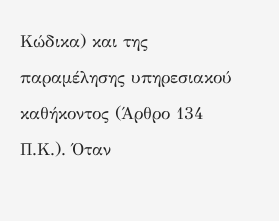Κώδικα) και της παραμέλησης υπηρεσιακού καθήκοντος (Άρθρο 134 Π.Κ.). Όταν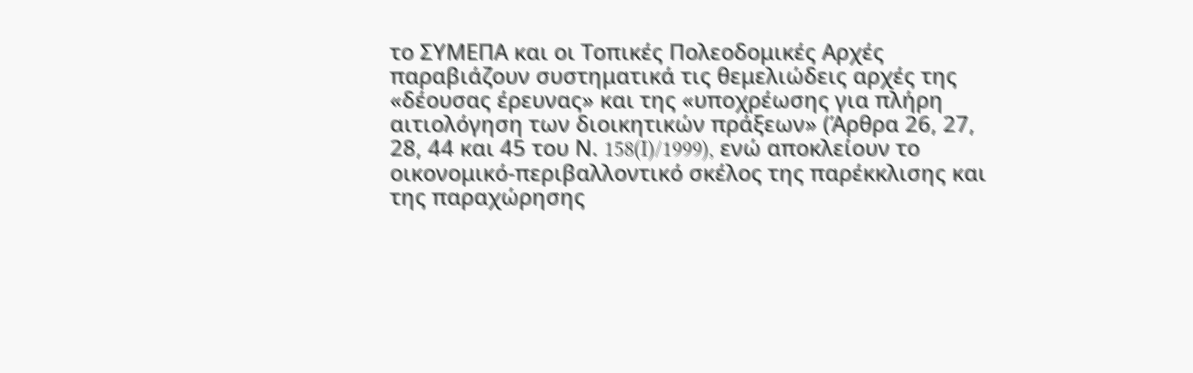το ΣΥΜΕΠΑ και οι Τοπικές Πολεοδομικές Αρχές παραβιάζουν συστηματικά τις θεμελιώδεις αρχές της «δέουσας έρευνας» και της «υποχρέωσης για πλήρη αιτιολόγηση των διοικητικών πράξεων» (Άρθρα 26, 27, 28, 44 και 45 του Ν. 158(I)/1999), ενώ αποκλείουν το οικονομικό-περιβαλλοντικό σκέλος της παρέκκλισης και της παραχώρησης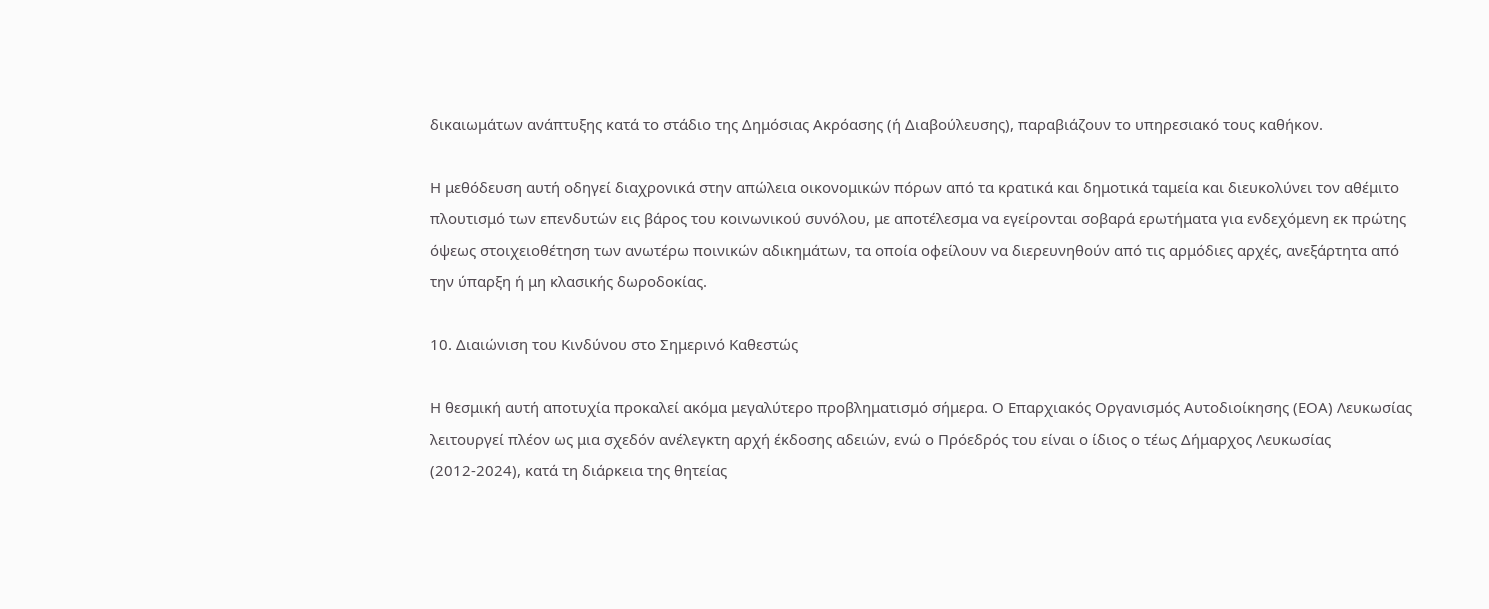δικαιωμάτων ανάπτυξης κατά το στάδιο της Δημόσιας Ακρόασης (ή Διαβούλευσης), παραβιάζουν το υπηρεσιακό τους καθήκον.

Η μεθόδευση αυτή οδηγεί διαχρονικά στην απώλεια οικονομικών πόρων από τα κρατικά και δημοτικά ταμεία και διευκολύνει τον αθέμιτο πλουτισμό των επενδυτών εις βάρος του κοινωνικού συνόλου, με αποτέλεσμα να εγείρονται σοβαρά ερωτήματα για ενδεχόμενη εκ πρώτης όψεως στοιχειοθέτηση των ανωτέρω ποινικών αδικημάτων, τα οποία οφείλουν να διερευνηθούν από τις αρμόδιες αρχές, ανεξάρτητα από την ύπαρξη ή μη κλασικής δωροδοκίας.

10. Διαιώνιση του Κινδύνου στο Σημερινό Καθεστώς

Η θεσμική αυτή αποτυχία προκαλεί ακόμα μεγαλύτερο προβληματισμό σήμερα. Ο Επαρχιακός Οργανισμός Αυτοδιοίκησης (ΕΟΑ) Λευκωσίας λειτουργεί πλέον ως μια σχεδόν ανέλεγκτη αρχή έκδοσης αδειών, ενώ ο Πρόεδρός του είναι ο ίδιος ο τέως Δήμαρχος Λευκωσίας (2012-2024), κατά τη διάρκεια της θητείας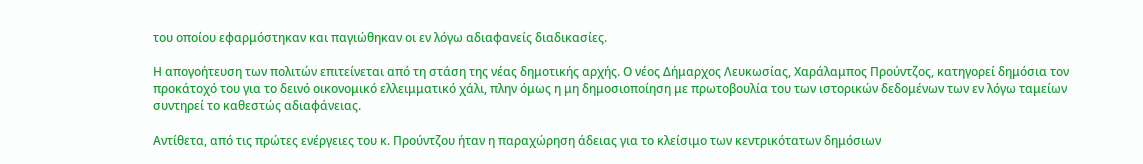του οποίου εφαρμόστηκαν και παγιώθηκαν οι εν λόγω αδιαφανείς διαδικασίες.

Η απογοήτευση των πολιτών επιτείνεται από τη στάση της νέας δημοτικής αρχής. Ο νέος Δήμαρχος Λευκωσίας, Χαράλαμπος Προύντζος, κατηγορεί δημόσια τον προκάτοχό του για το δεινό οικονομικό ελλειμματικό χάλι, πλην όμως η μη δημοσιοποίηση με πρωτοβουλία του των ιστορικών δεδομένων των εν λόγω ταμείων συντηρεί το καθεστώς αδιαφάνειας.

Αντίθετα, από τις πρώτες ενέργειες του κ. Προύντζου ήταν η παραχώρηση άδειας για το κλείσιμο των κεντρικότατων δημόσιων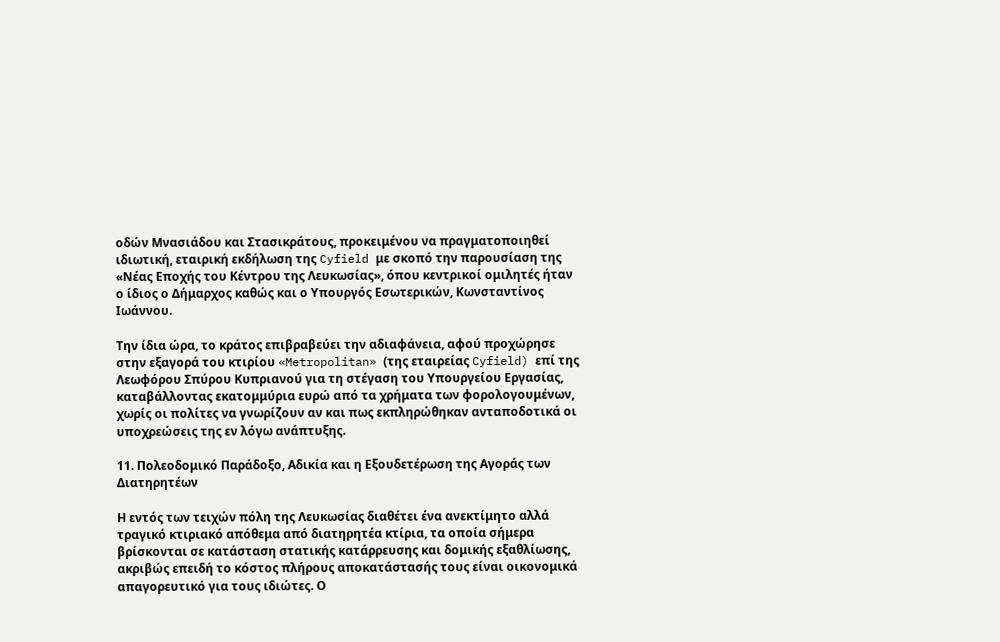οδών Μνασιάδου και Στασικράτους, προκειμένου να πραγματοποιηθεί ιδιωτική, εταιρική εκδήλωση της Cyfield με σκοπό την παρουσίαση της «Νέας Εποχής του Κέντρου της Λευκωσίας», όπου κεντρικοί ομιλητές ήταν ο ίδιος ο Δήμαρχος καθώς και ο Υπουργός Εσωτερικών, Κωνσταντίνος Ιωάννου.

Την ίδια ώρα, το κράτος επιβραβεύει την αδιαφάνεια, αφού προχώρησε στην εξαγορά του κτιρίου «Metropolitan» (της εταιρείας Cyfield) επί της Λεωφόρου Σπύρου Κυπριανού για τη στέγαση του Υπουργείου Εργασίας, καταβάλλοντας εκατομμύρια ευρώ από τα χρήματα των φορολογουμένων, χωρίς οι πολίτες να γνωρίζουν αν και πως εκπληρώθηκαν ανταποδοτικά οι υποχρεώσεις της εν λόγω ανάπτυξης.

11. Πολεοδομικό Παράδοξο, Αδικία και η Εξουδετέρωση της Αγοράς των Διατηρητέων

Η εντός των τειχών πόλη της Λευκωσίας διαθέτει ένα ανεκτίμητο αλλά τραγικό κτιριακό απόθεμα από διατηρητέα κτίρια, τα οποία σήμερα βρίσκονται σε κατάσταση στατικής κατάρρευσης και δομικής εξαθλίωσης, ακριβώς επειδή το κόστος πλήρους αποκατάστασής τους είναι οικονομικά απαγορευτικό για τους ιδιώτες. Ο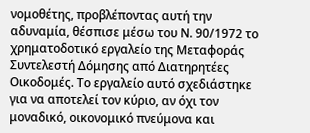νομοθέτης, προβλέποντας αυτή την αδυναμία, θέσπισε μέσω του Ν. 90/1972 το χρηματοδοτικό εργαλείο της Μεταφοράς Συντελεστή Δόμησης από Διατηρητέες Οικοδομές. Το εργαλείο αυτό σχεδιάστηκε για να αποτελεί τον κύριο, αν όχι τον μοναδικό, οικονομικό πνεύμονα και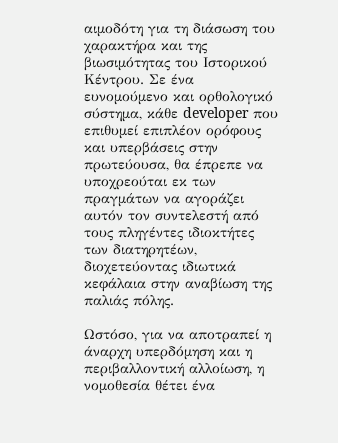αιμοδότη για τη διάσωση του χαρακτήρα και της βιωσιμότητας του Ιστορικού Κέντρου. Σε ένα ευνομούμενο και ορθολογικό σύστημα, κάθε developer που επιθυμεί επιπλέον ορόφους και υπερβάσεις στην πρωτεύουσα, θα έπρεπε να υποχρεούται εκ των πραγμάτων να αγοράζει αυτόν τον συντελεστή από τους πληγέντες ιδιοκτήτες των διατηρητέων, διοχετεύοντας ιδιωτικά κεφάλαια στην αναβίωση της παλιάς πόλης.

Ωστόσο, για να αποτραπεί η άναρχη υπερδόμηση και η περιβαλλοντική αλλοίωση, η νομοθεσία θέτει ένα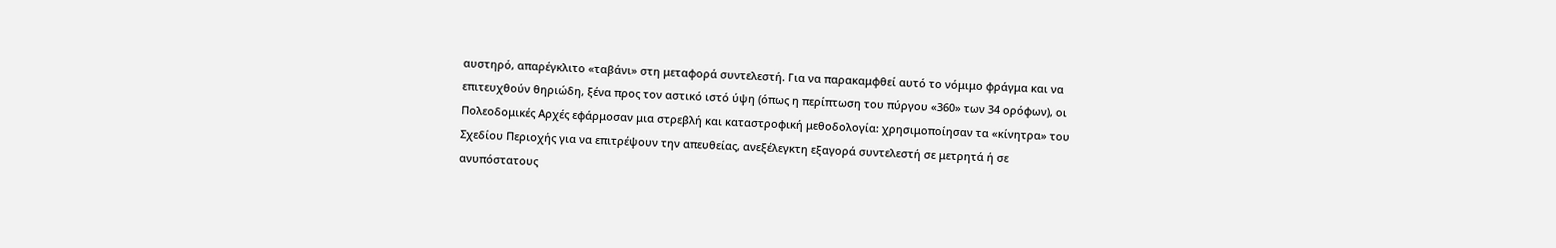αυστηρό, απαρέγκλιτο «ταβάνι» στη μεταφορά συντελεστή. Για να παρακαμφθεί αυτό το νόμιμο φράγμα και να επιτευχθούν θηριώδη, ξένα προς τον αστικό ιστό ύψη (όπως η περίπτωση του πύργου «360» των 34 ορόφων), οι Πολεοδομικές Αρχές εφάρμοσαν μια στρεβλή και καταστροφική μεθοδολογία: χρησιμοποίησαν τα «κίνητρα» του Σχεδίου Περιοχής για να επιτρέψουν την απευθείας, ανεξέλεγκτη εξαγορά συντελεστή σε μετρητά ή σε ανυπόστατους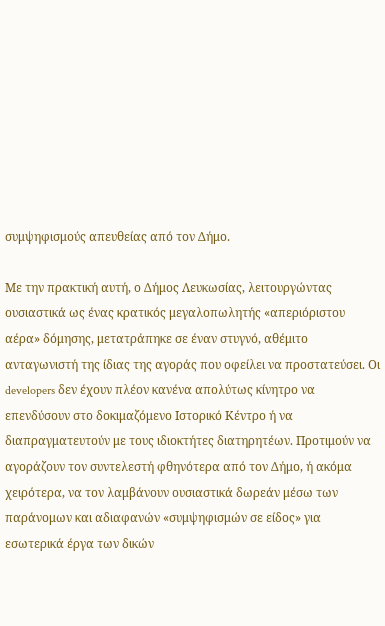συμψηφισμούς απευθείας από τον Δήμο.

Με την πρακτική αυτή, ο Δήμος Λευκωσίας, λειτουργώντας ουσιαστικά ως ένας κρατικός μεγαλοπωλητής «απεριόριστου αέρα» δόμησης, μετατράπηκε σε έναν στυγνό, αθέμιτο ανταγωνιστή της ίδιας της αγοράς που οφείλει να προστατεύσει. Οι developers δεν έχουν πλέον κανένα απολύτως κίνητρο να επενδύσουν στο δοκιμαζόμενο Ιστορικό Κέντρο ή να διαπραγματευτούν με τους ιδιοκτήτες διατηρητέων. Προτιμούν να αγοράζουν τον συντελεστή φθηνότερα από τον Δήμο, ή ακόμα χειρότερα, να τον λαμβάνουν ουσιαστικά δωρεάν μέσω των παράνομων και αδιαφανών «συμψηφισμών σε είδος» για εσωτερικά έργα των δικών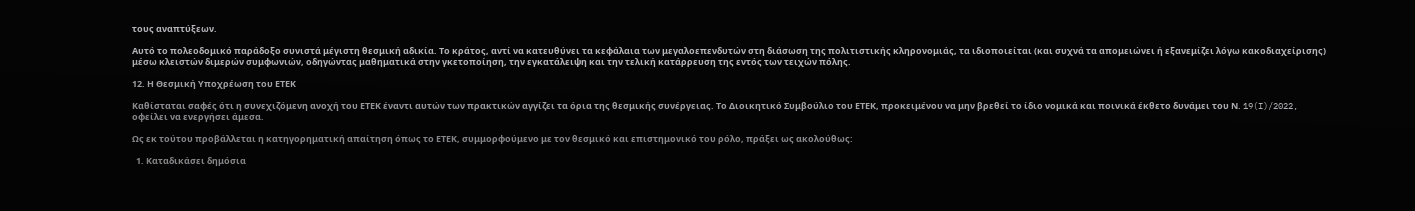τους αναπτύξεων.

Αυτό το πολεοδομικό παράδοξο συνιστά μέγιστη θεσμική αδικία. Το κράτος, αντί να κατευθύνει τα κεφάλαια των μεγαλοεπενδυτών στη διάσωση της πολιτιστικής κληρονομιάς, τα ιδιοποιείται (και συχνά τα απομειώνει ή εξανεμίζει λόγω κακοδιαχείρισης) μέσω κλειστών διμερών συμφωνιών, οδηγώντας μαθηματικά στην γκετοποίηση, την εγκατάλειψη και την τελική κατάρρευση της εντός των τειχών πόλης.

12. Η Θεσμική Υποχρέωση του ΕΤΕΚ

Καθίσταται σαφές ότι η συνεχιζόμενη ανοχή του ΕΤΕΚ έναντι αυτών των πρακτικών αγγίζει τα όρια της θεσμικής συνέργειας. Το Διοικητικό Συμβούλιο του ΕΤΕΚ, προκειμένου να μην βρεθεί το ίδιο νομικά και ποινικά έκθετο δυνάμει του Ν. 19(I)/2022, οφείλει να ενεργήσει άμεσα.

Ως εκ τούτου προβάλλεται η κατηγορηματική απαίτηση όπως το ΕΤΕΚ, συμμορφούμενο με τον θεσμικό και επιστημονικό του ρόλο, πράξει ως ακολούθως:

  1. Καταδικάσει δημόσια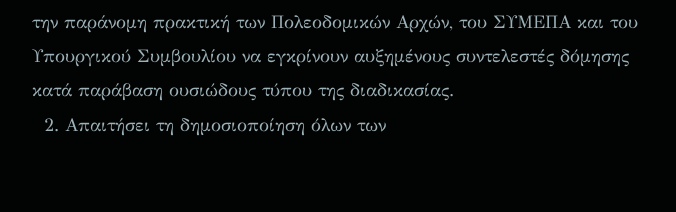την παράνομη πρακτική των Πολεοδομικών Αρχών, του ΣΥΜΕΠΑ και του Υπουργικού Συμβουλίου να εγκρίνουν αυξημένους συντελεστές δόμησης κατά παράβαση ουσιώδους τύπου της διαδικασίας.
  2. Απαιτήσει τη δημοσιοποίηση όλων των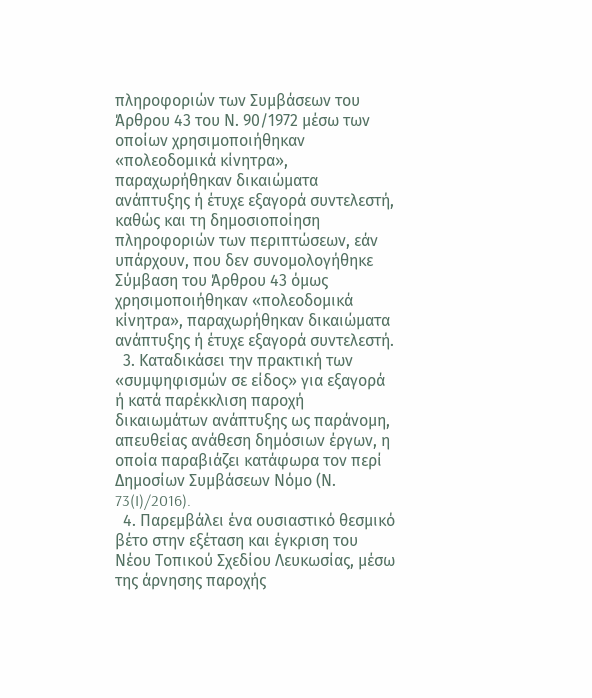πληροφοριών των Συμβάσεων του Άρθρου 43 του Ν. 90/1972 μέσω των οποίων χρησιμοποιήθηκαν «πολεοδομικά κίνητρα», παραχωρήθηκαν δικαιώματα ανάπτυξης ή έτυχε εξαγορά συντελεστή, καθώς και τη δημοσιοποίηση πληροφοριών των περιπτώσεων, εάν υπάρχουν, που δεν συνομολογήθηκε Σύμβαση του Άρθρου 43 όμως χρησιμοποιήθηκαν «πολεοδομικά κίνητρα», παραχωρήθηκαν δικαιώματα ανάπτυξης ή έτυχε εξαγορά συντελεστή.
  3. Καταδικάσει την πρακτική των «συμψηφισμών σε είδος» για εξαγορά ή κατά παρέκκλιση παροχή δικαιωμάτων ανάπτυξης ως παράνομη, απευθείας ανάθεση δημόσιων έργων, η οποία παραβιάζει κατάφωρα τον περί Δημοσίων Συμβάσεων Νόμο (Ν. 73(I)/2016).
  4. Παρεμβάλει ένα ουσιαστικό θεσμικό βέτο στην εξέταση και έγκριση του Νέου Τοπικού Σχεδίου Λευκωσίας, μέσω της άρνησης παροχής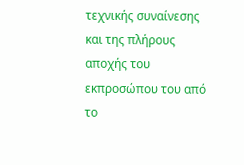τεχνικής συναίνεσης και της πλήρους αποχής του εκπροσώπου του από το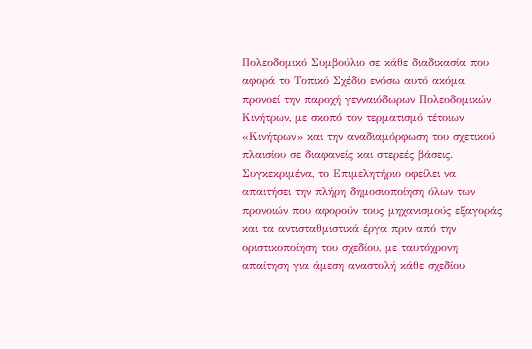Πολεοδομικό Συμβούλιο σε κάθε διαδικασία που αφορά το Τοπικό Σχέδιο ενόσω αυτό ακόμα προνοεί την παροχή γενναιόδωρων Πολεοδομικών Κινήτρων, με σκοπό τον τερματισμό τέτοιων «Κινήτρων» και την αναδιαμόρφωση του σχετικού πλαισίου σε διαφανείς και στερεές βάσεις. Συγκεκριμένα, το Επιμελητήριο οφείλει να απαιτήσει την πλήρη δημοσιοποίηση όλων των προνοιών που αφορούν τους μηχανισμούς εξαγοράς και τα αντισταθμιστικά έργα πριν από την οριστικοποίηση του σχεδίου, με ταυτόχρονη απαίτηση για άμεση αναστολή κάθε σχεδίου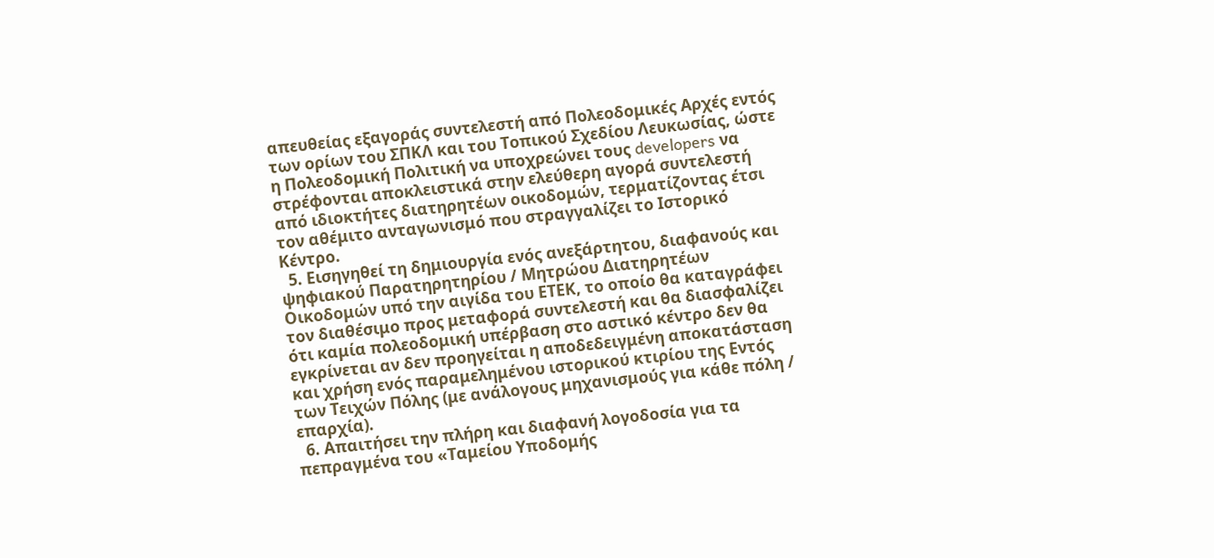απευθείας εξαγοράς συντελεστή από Πολεοδομικές Αρχές εντός των ορίων του ΣΠΚΛ και του Τοπικού Σχεδίου Λευκωσίας, ώστε η Πολεοδομική Πολιτική να υποχρεώνει τους developers να στρέφονται αποκλειστικά στην ελεύθερη αγορά συντελεστή από ιδιοκτήτες διατηρητέων οικοδομών, τερματίζοντας έτσι τον αθέμιτο ανταγωνισμό που στραγγαλίζει το Ιστορικό Κέντρο.
  5. Εισηγηθεί τη δημιουργία ενός ανεξάρτητου, διαφανούς και ψηφιακού Παρατηρητηρίου / Μητρώου Διατηρητέων Οικοδομών υπό την αιγίδα του ΕΤΕΚ, το οποίο θα καταγράφει τον διαθέσιμο προς μεταφορά συντελεστή και θα διασφαλίζει ότι καμία πολεοδομική υπέρβαση στο αστικό κέντρο δεν θα εγκρίνεται αν δεν προηγείται η αποδεδειγμένη αποκατάσταση και χρήση ενός παραμελημένου ιστορικού κτιρίου της Εντός των Τειχών Πόλης (με ανάλογους μηχανισμούς για κάθε πόλη / επαρχία).
  6. Απαιτήσει την πλήρη και διαφανή λογοδοσία για τα πεπραγμένα του «Ταμείου Υποδομής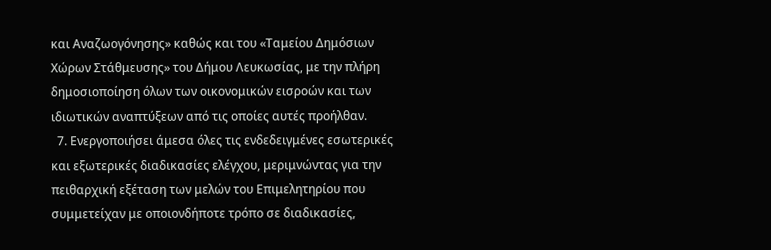και Αναζωογόνησης» καθώς και του «Ταμείου Δημόσιων Χώρων Στάθμευσης» του Δήμου Λευκωσίας, με την πλήρη δημοσιοποίηση όλων των οικονομικών εισροών και των ιδιωτικών αναπτύξεων από τις οποίες αυτές προήλθαν.
  7. Ενεργοποιήσει άμεσα όλες τις ενδεδειγμένες εσωτερικές και εξωτερικές διαδικασίες ελέγχου, μεριμνώντας για την πειθαρχική εξέταση των μελών του Επιμελητηρίου που συμμετείχαν με οποιονδήποτε τρόπο σε διαδικασίες,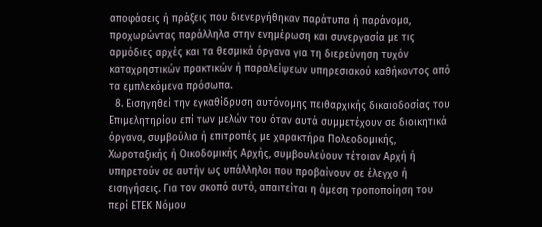αποφάσεις ή πράξεις που διενεργήθηκαν παράτυπα ή παράνομα, προχωρώντας παράλληλα στην ενημέρωση και συνεργασία με τις αρμόδιες αρχές και τα θεσμικά όργανα για τη διερεύνηση τυχόν καταχρηστικών πρακτικών ή παραλείψεων υπηρεσιακού καθήκοντος από τα εμπλεκόμενα πρόσωπα.
  8. Εισηγηθεί την εγκαθίδρυση αυτόνομης πειθαρχικής δικαιοδοσίας του Επιμελητηρίου επί των μελών του όταν αυτά συμμετέχουν σε διοικητικά όργανα, συμβούλια ή επιτροπές με χαρακτήρα Πολεοδομικής, Χωροταξικής ή Οικοδομικής Αρχής, συμβουλεύουν τέτοιαν Αρχή ή υπηρετούν σε αυτήν ως υπάλληλοι που προβαίνουν σε έλεγχο ή εισηγήσεις. Για τον σκοπό αυτό, απαιτείται η άμεση τροποποίηση του περί ΕΤΕΚ Νόμου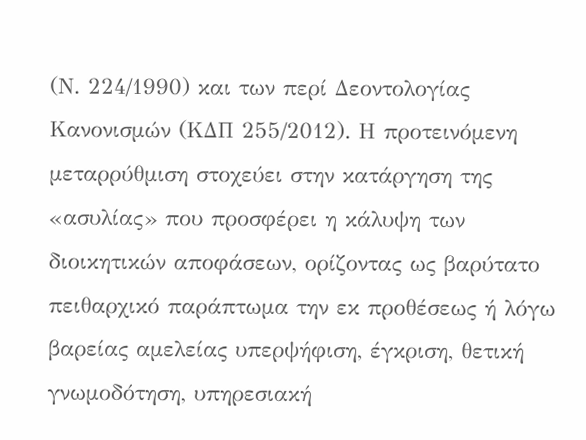(Ν. 224/1990) και των περί Δεοντολογίας Κανονισμών (ΚΔΠ 255/2012). Η προτεινόμενη μεταρρύθμιση στοχεύει στην κατάργηση της «ασυλίας» που προσφέρει η κάλυψη των διοικητικών αποφάσεων, ορίζοντας ως βαρύτατο πειθαρχικό παράπτωμα την εκ προθέσεως ή λόγω βαρείας αμελείας υπερψήφιση, έγκριση, θετική γνωμοδότηση, υπηρεσιακή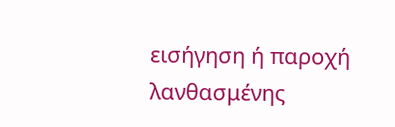εισήγηση ή παροχή λανθασμένης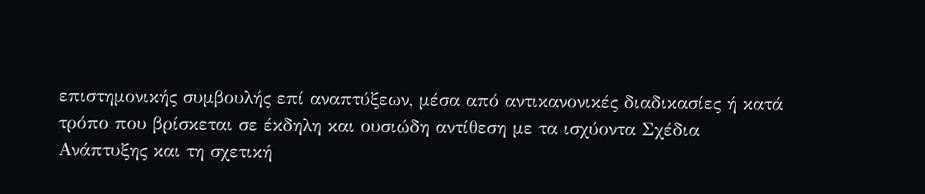επιστημονικής συμβουλής επί αναπτύξεων, μέσα από αντικανονικές διαδικασίες ή κατά τρόπο που βρίσκεται σε έκδηλη και ουσιώδη αντίθεση με τα ισχύοντα Σχέδια Ανάπτυξης και τη σχετική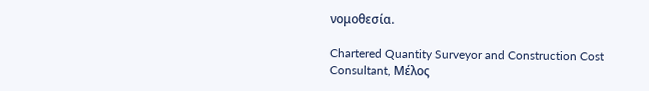νομοθεσία.

Chartered Quantity Surveyor and Construction Cost Consultant, Μέλος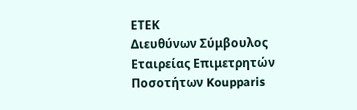ΕΤΕΚ
Διευθύνων Σύμβουλος Εταιρείας Επιμετρητών Ποσοτήτων Koupparis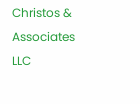Christos & Associates LLC